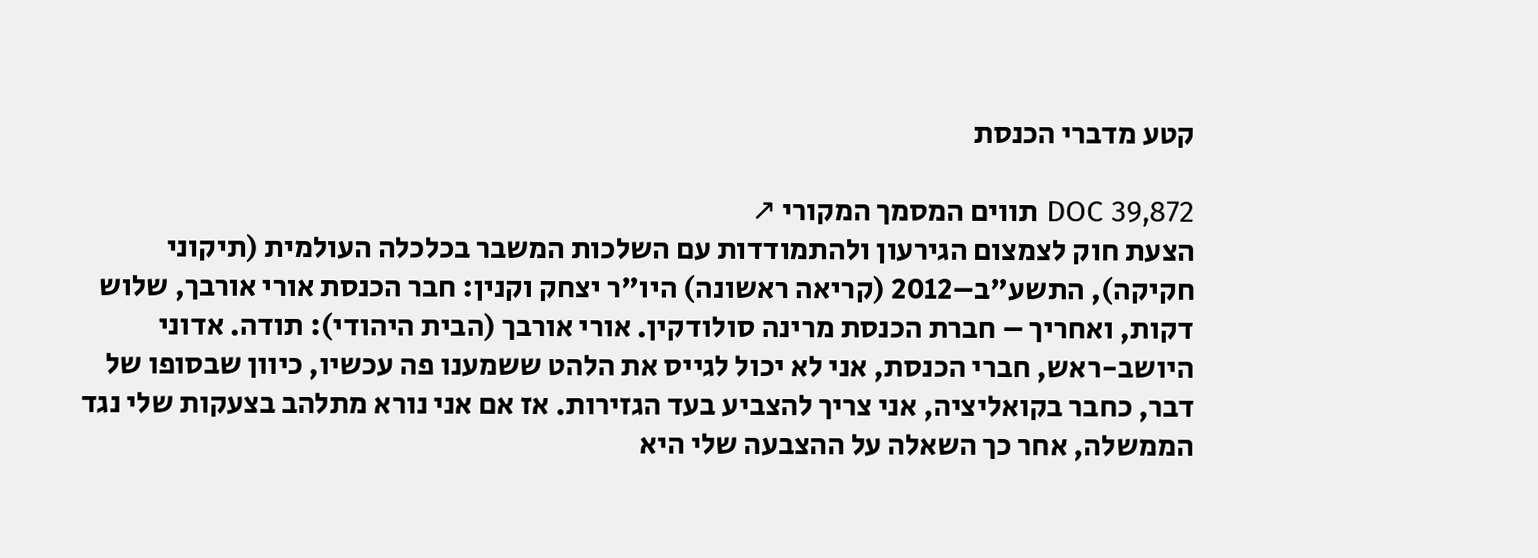קטע מדברי הכנסת

DOC 39,872 תווים המסמך המקורי ↗
הצעת חוק לצמצום הגירעון ולהתמודדות עם השלכות המשבר בכלכלה העולמית (תיקוני חקיקה), התשע"ב–2012 (קריאה ראשונה) היו"ר יצחק וקנין: חבר הכנסת אורי אורבך, שלוש דקות, ואחריך – חברת הכנסת מרינה סולודקין. אורי אורבך (הבית היהודי): תודה. אדוני היושב-ראש, חברי הכנסת, אני לא יכול לגייס את הלהט ששמענו פה עכשיו, כיוון שבסופו של דבר, כחבר בקואליציה, אני צריך להצביע בעד הגזירות. אז אם אני נורא מתלהב בצעקות שלי נגד הממשלה, אחר כך השאלה על ההצבעה שלי היא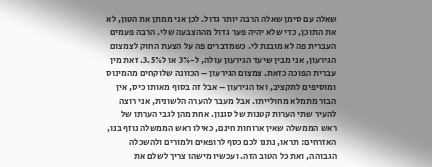שאלה עם סימן שאלה הרבה יותר גדול. לכן אני ממתן את הטון, לא את התוכן, כדי שלא יהיה פער גדול מההצבעה שלי. הרבה פעמים העברית פה לא מובנת לי. כשמדברים פה על הצעת החוק לצמצום הגירעון, אני מבין שיעד הגירעון עולה, ל-3% או ל3.5%. זאת מין עברית הפוכה כזאת. צמצום הגירעון – הכוונה שלוקחים מהמינוס ומוסיפים לתקציב, ואז הגירעון – אבל זה בסוף מאותו כיס, אין הבור מתמלא מחולייתו. אבל מעבר להערה הלשונית, אני רוצה להעיר שתי הערות קטנות של סגנון. אחת מהן לגבי הערתו של ראש הממשלה שאין ארוחות חינם, כאילו ראש הממשלה נוזף בנו, האזרחים: תראו, נתנו לכם כסף לרופאים ולמורים ולהשכלה הגבוהה, ואת כל הטוב הזה. ועכשיו מישהו צריך לשלם את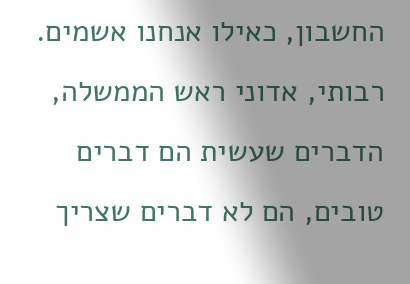החשבון, כאילו אנחנו אשמים. רבותי, אדוני ראש הממשלה, הדברים שעשית הם דברים טובים, הם לא דברים שצריך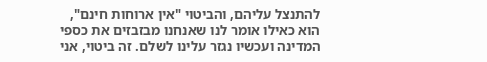להתנצל עליהם, והביטוי "אין ארוחות חינם", הוא כאילו אומר לנו שאנחנו מבזבזים את כספי המדינה ועכשיו נגזר עלינו לשלם. זה ביטוי, אני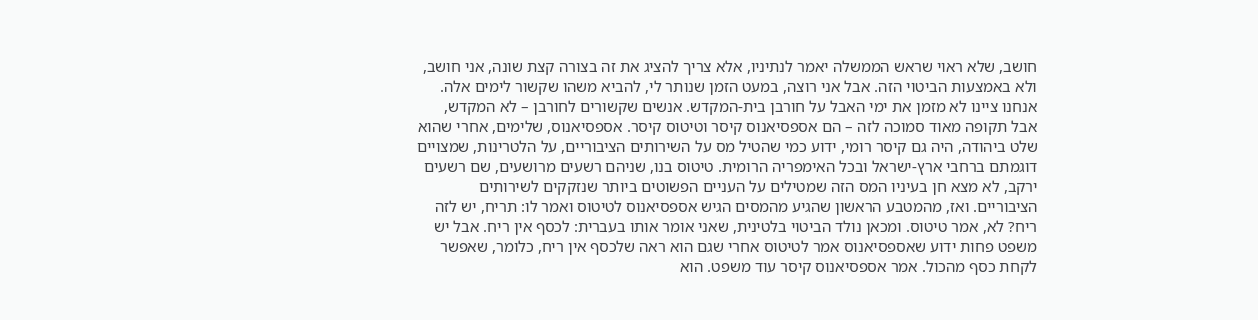חושב, שלא ראוי שראש הממשלה יאמר לנתיניו, אלא צריך להציג את זה בצורה קצת שונה, אני חושב, ולא באמצעות הביטוי הזה. אבל אני רוצה, במעט הזמן שנותר לי, להביא משהו שקשור לימים אלה. אנחנו ציינו לא מזמן את ימי האבל על חורבן בית-המקדש. אנשים שקשורים לחורבן – לא המקדש, אבל תקופה מאוד סמוכה לזה – הם אספסיאנוס קיסר וטיטוס קיסר. אספסיאנוס, שלימים, אחרי שהוא שלט ביהודה, היה גם קיסר רומי, ידוע כמי שהטיל מס על השירותים הציבוריים, על הלטרינות, שמצויים דוגמתם ברחבי ארץ-ישראל ובכל האימפריה הרומית. טיטוס בנו, שניהם רשעים מרושעים, שם רשעים ירקב, לא מצא חן בעיניו המס הזה שמטילים על העניים הפשוטים ביותר שנזקקים לשירותים הציבוריים. ואז, מהמטבע הראשון שהגיע מהמסים הגיש אספסיאנוס לטיטוס ואמר לו: תריח, יש לזה ריח? לא, אמר טיטוס. ומכאן נולד הביטוי בלטינית, שאני אומר אותו בעברית: לכסף אין ריח. אבל יש משפט פחות ידוע שאספסיאנוס אמר לטיטוס אחרי שגם הוא ראה שלכסף אין ריח, כלומר, שאפשר לקחת כסף מהכול. אמר אספסיאנוס קיסר עוד משפט. הוא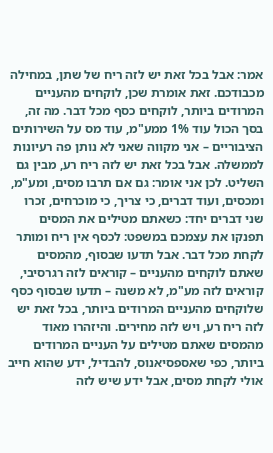אמר: אבל בכל זאת יש לזה ריח של שתן, במחילה מכבודכם. זאת אומרת שכן, לוקחים מהעניים המרודים ביותר, לוקחים כסף מכל דבר. מה זה, בסך הכול עוד 1% ממע"מ, עוד מס על השירותים הציבוריים – אני מקווה שאני לא נותן פה רעיונות לממשלה. אבל בכל זאת יש לזה ריח רע, מבין גם השליט. לכן אני אומר: גם אם תרבו מסים, ומע"מ, ומכסים, ועוד דברים, כי צריך, כי מוכרחים, זכרו שני דברים יחד: כשאתם מטילים את המסים תפנקו את עצמכם במשפט: לכסף אין ריח ומותר לקחת מכל דבר. אבל תדעו שבסוף, מהמסים שאתם לוקחים מהעניים – קוראים לזה רגרסיבי, קוראים לזה מע"מ, לא משנה – תדעו שבסוף כסף שלוקחים מהעניים המרודים ביותר, בכל זאת יש לזה ריח רע, ויש לזה מחירים. והיזהרו מאוד מהמסים שאתם מטילים על העניים המרודים ביותר, כפי שאספסיאנוס, להבדיל, ידע שהוא חייב אולי לקחת מסים, אבל ידע שיש לזה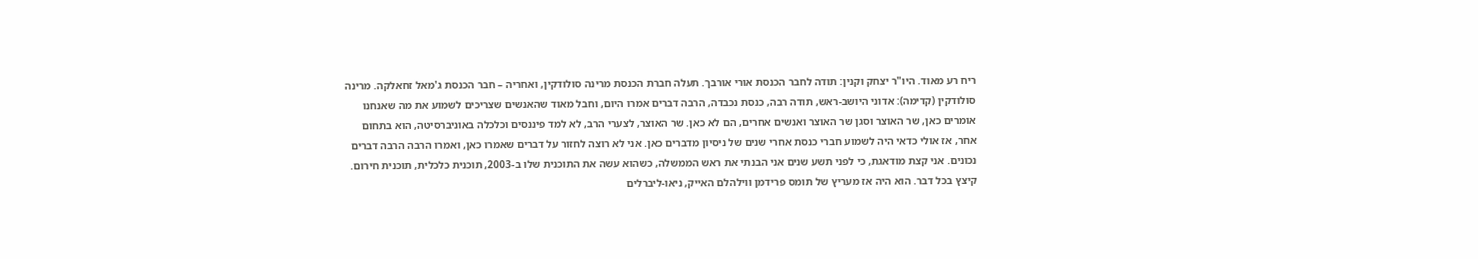ריח רע מאוד. היו"ר יצחק וקנין: תודה לחבר הכנסת אורי אורבך. תעלה חברת הכנסת מרינה סולודקין, ואחריה – חבר הכנסת ג'מאל זחאלקה. מרינה סולודקין (קדימה): אדוני היושב-ראש, תודה רבה, כנסת נכבדה, הרבה דברים אמרו היום, וחבל מאוד שהאנשים שצריכים לשמוע את מה שאנחנו אומרים כאן, שר האוצר וסגן שר האוצר ואנשים אחרים, הם לא כאן. שר האוצר, לצערי הרב, לא למד פיננסים וכלכלה באוניברסיטה, הוא בתחום אחר, אז אולי כדאי היה לשמוע חברי כנסת אחרי שנים של ניסיון מדברים כאן. אני לא רוצה לחזור על דברים שאמרו כאן, ואמרו הרבה הרבה דברים נכונים. אני קצת מודאגת, כי לפני תשע שנים אני הבנתי את ראש הממשלה, כשהוא עשה את התוכנית שלו ב-2003, תוכנית כלכלית, תוכנית חירום. קיצץ בכל דבר. הוא היה אז מעריץ של תומס פרידמן ווילהלם האייק, ניאו-ליברלים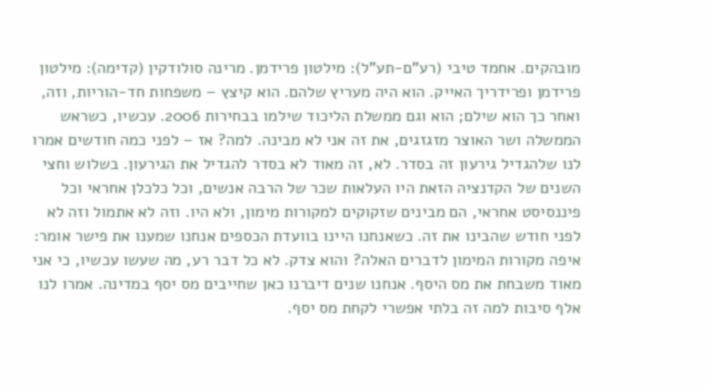מובהקים. אחמד טיבי (רע"ם-תע"ל): מילטון פרידמן. מרינה סולודקין (קדימה): מילטון פרידמן ופרידריך האייק. הוא היה מעריץ שלהם. הוא קיצץ – משפחות חד-הוריות, וזה, ואחר כך הוא שילם; הוא וגם ממשלת הליכוד שילמו בבחירות 2006. עכשיו, כשראש הממשלה ושר האוצר מזגזגים, את זה אני לא מבינה. למה? אז – לפני כמה חודשים אמרו לנו שלהגדיל גירעון זה בסדר. לא, זה מאוד לא בסדר להגדיל את הגירעון. בשלוש וחצי השנים של הקדנציה הזאת היו העלאות שכר של הרבה אנשים, וכל כלכלן אחראי וכל פיננסיסט אחראי, הם מבינים שזקוקים למקורות מימון, ולא היו. וזה לא אתמול וזה לא לפני חודש שהבינו את זה. כשאנחנו היינו בוועדת הכספים אנחנו שמענו את פישר אומר: איפה מקורות המימון לדברים האלה? והוא צדק. לא כל דבר רע, מה שעשו עכשיו, כי אני מאוד משבחת את מס היסף. אנחנו שנים דיברנו כאן שחייבים מס יסף במדינה. אמרו לנו אלף סיבות למה זה בלתי אפשרי לקחת מס יסף.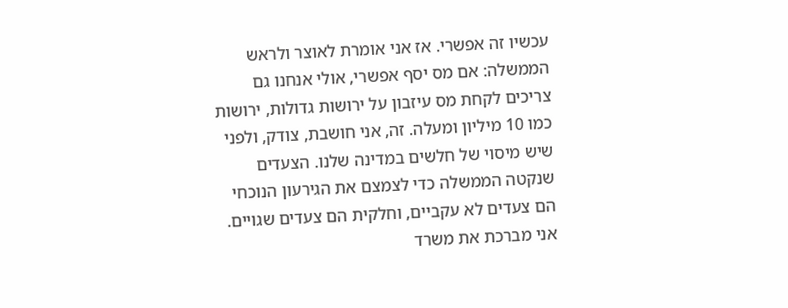עכשיו זה אפשרי. אז אני אומרת לאוצר ולראש הממשלה: אם מס יסף אפשרי, אולי אנחנו גם צריכים לקחת מס עיזבון על ירושות גדולות, ירושות כמו 10 מיליון ומעלה. זה, אני חושבת, צודק, ולפני שיש מיסוי של חלשים במדינה שלנו. הצעדים שנקטה הממשלה כדי לצמצם את הגירעון הנוכחי הם צעדים לא עקביים, וחלקית הם צעדים שגויים. אני מברכת את משרד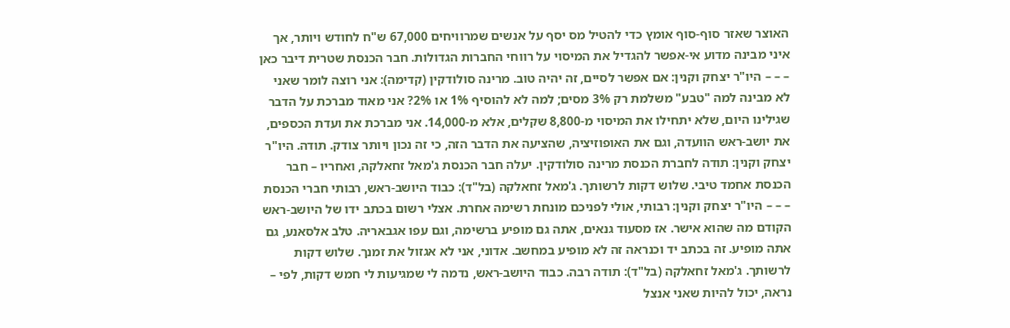האוצר שאזר סוף-סוף אומץ כדי להטיל מס יסף על אנשים שמרוויחים 67,000 ש"ח לחודש ויותר, אך איני מבינה מדוע אי-אפשר להגדיל את המיסוי על רווחי החברות הגדולות. חבר הכנסת שטרית דיבר כאן – – – היו"ר יצחק וקנין: אם אפשר לסיים, זה יהיה טוב. מרינה סולודקין (קדימה): אני רוצה לומר שאני לא מבינה למה "טבע" משלמת רק 3% מסים; למה לא להוסיף 1% או 2%? אני מאוד מברכת על הדבר שגילינו היום, שלא יתחילו את המיסוי מ-8,800 שקלים, אלא מ-14,000. אני מברכת את ועדת הכספים, את יושב-ראש הוועדה, וגם את האופוזיציה, שהציעה את הדבר הזה, כי זה נכון ויותר צודק. תודה. היו"ר יצחק וקנין: תודה לחברת הכנסת מרינה סולודקין. יעלה חבר הכנסת ג'מאל זחאלקה, ואחריו – חבר הכנסת אחמד טיבי. שלוש דקות לרשותך. ג'מאל זחאלקה (בל"ד): כבוד היושב-ראש, רבותי חברי הכנסת – – – היו"ר יצחק וקנין: רבותי, אולי לפניכם מונחת רשימה אחרת. אצלי רשום בכתב ידו של היושב-ראש הקודם מה שהוא אישר. אז מסעוד גנאים, אתה גם מופיע ברשימה, וגם עפו אגבאריה. טלב אלסאנע, גם אתה מופיע. זה בכתב יד וכנראה זה לא מופיע במחשב. אדוני, אני לא אגזול את זמנך. שלוש דקות לרשותך. ג'מאל זחאלקה (בל"ד): תודה רבה. כבוד היושב-ראש, נדמה לי שמגיעות לי חמש דקות, לפי – נראה, יכול להיות שאני אנצל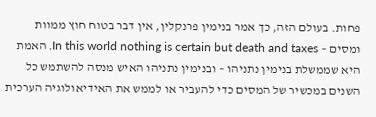פחות. בעולם הזה, כך אמר בנימין פרנקלין, אין דבר בטוח חוץ ממוות ומסים – In this world nothing is certain but death and taxes. האמת היא שממשלת בנימין נתניהו – ובנימין נתניהו האיש מנסה להשתמש כל השנים במכשיר של המסים כדי להעביר או לממש את האידיאולוגיה הערכית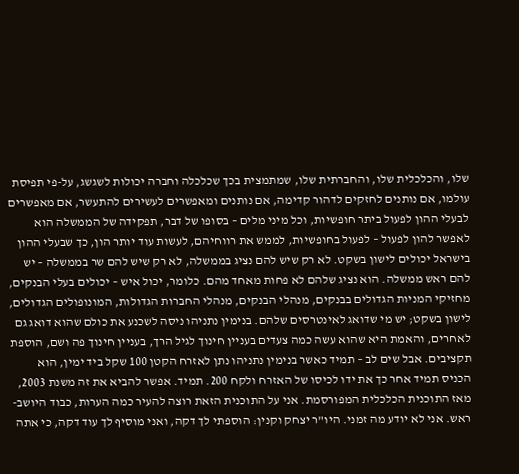שלו, והכלכלית שלו, והחברתית שלו, שמתמצית בכך שכלכלה וחברה יכולות לשגשג, על-פי תפיסת עולמו, אם נותנים לחזקים לדהור קדימה, אם נותנים ומאפשרים לעשירים להתעשר, אם מאפשרים לבעלי ההון לפעול ביתר חופשיות, וכל מיני מלים – בסופו של דבר, תפקידה של הממשלה הוא לאפשר להון לפעול – לפעול בחופשיות, לממש את רווחיהם, לעשות עוד יותר הון, כך שבעלי ההון בישראל יכולים לישון בשקט. לא רק שיש להם נציג בממשלה, לא רק שיש להם שר בממשלה – יש להם ראש ממשלה. הוא נציג שלהם לא פחות מאחד מהם. כלומר, יכול איש – יכולים בעלי הבנקים, מחזיקי המניות הגדולים בבנקים, מנהלי הבנקים, מנהלי החברות הגדולות, המונופולים הגדולים, לישון בשקט; יש מי שדואג לאינטרסים שלהם. בנימין נתניהו ניסה לשכנע את כולם שהוא דואג גם לאחרים, והאמת היא שהוא עשה כמה צעדים בעניין חינוך לגיל הרך, בעניין חינוך פה ושם, הוספת תקציבים. אבל שים לב – תמיד כאשר בנימין נתניהו נתן לאזרח הקטן 100 שקל ביד ימין, הוא הכניס תמיד אחר כך את ידו לכיסו של האזרח ולקח 200. תמיד. אפשר להביא את זה משנת 2003, מאז התוכנית הכלכלית המפורסמת. אני על התוכנית הזאת רוצה להעיר כמה הערות, כבוד היושב-ראש. אני לא יודע מה זמני. היו"ר יצחק וקנין: הוספתי לך דקה, ואני מוסיף לך עוד דקה, כי אתה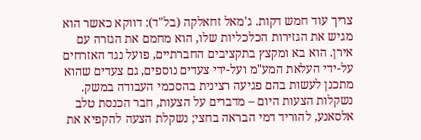צריך עוד חמש דקות. ג'מאל זחאלקה (בל"ד): דווקא כאשר הוא מגיש את הגזירות הכלכליות שלו, הוא מחמם את הגזרה עם אירן. הוא בא ומקצץ בתקציבים החברתיים, פועל נגד האזרחים על-ידי העלאת המע"מ ועל-ידי צעדים נוספים, גם צעדים שהוא מתכנן לעשות בהם פגיעה רצינית בהסכמי העבודה במשק. נשקלות הצעות היום – מדברים על הצעות, חבר הכנסת טלב אלסאנע, להוריד דמי הבראה בחצי; נשקלת הצעה להקפיא את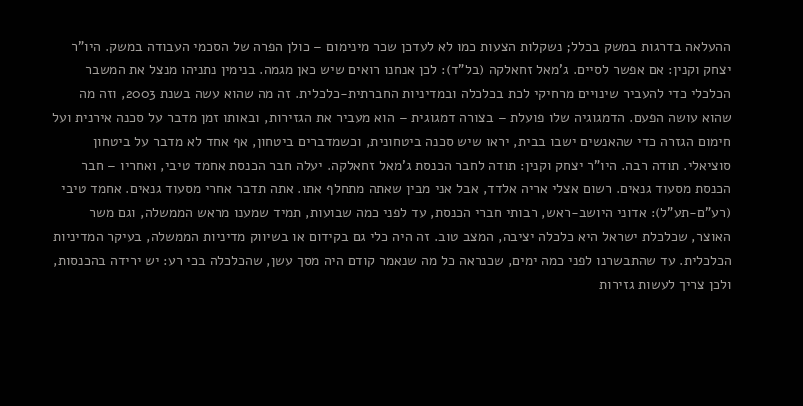ההעלאה בדרגות במשק בכלל; נשקלות הצעות כמו לא לעדכן שכר מינימום – כולן הפרה של הסכמי העבודה במשק. היו"ר יצחק וקנין: אם אפשר לסיים. ג'מאל זחאלקה (בל"ד): לכן אנחנו רואים שיש כאן מגמה. בנימין נתניהו מנצל את המשבר הכלכלי כדי להעביר שינויים מרחיקי לכת בכלכלה ובמדיניות החברתית-כלכלית. זה מה שהוא עשה בשנת 2003, וזה מה שהוא עושה הפעם. הדמגוגיה שלו פועלת – בצורה דמגוגית – הוא מעביר את הגזירות, ובאותו זמן מדבר על סכנה אירנית ועל חימום הגזרה כדי שהאנשים ישבו בבית, יראו שיש סכנה ביטחונית, וכשמדברים ביטחון, אף אחד לא מדבר על ביטחון סוציאלי. תודה רבה. היו"ר יצחק וקנין: תודה לחבר הכנסת ג'מאל זחאלקה. יעלה חבר הכנסת אחמד טיבי, ואחריו – חבר הכנסת מסעוד גנאים. רשום אצלי אריה אלדד, אבל אני מבין שאתה מתחלף אתו. אתה תדבר אחרי מסעוד גנאים. אחמד טיבי (רע"ם-תע"ל): אדוני היושב-ראש, רבותי חברי הכנסת, עד לפני כמה שבועות, תמיד שמענו מראש הממשלה, וגם משר האוצר, שכלכלת ישראל היא כלכלה יציבה, המצב טוב. זה היה כלי גם בקידום או בשיווק מדיניות הממשלה, בעיקר המדיניות הכלכלית. עד שהתבשרנו לפני כמה ימים, שכנראה כל מה שנאמר קודם היה מסך עשן, שהכלכלה בכי רע: יש ירידה בהכנסות, ולכן צריך לעשות גזירות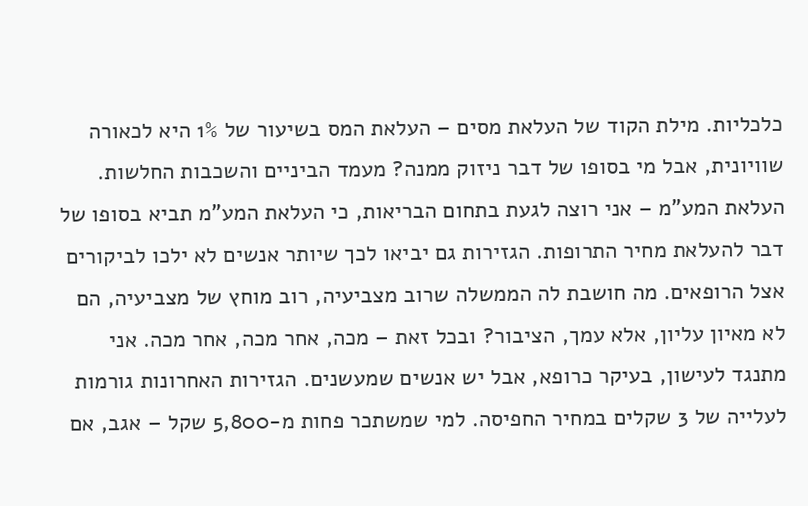כלכליות. מילת הקוד של העלאת מסים – העלאת המס בשיעור של 1% היא לכאורה שוויונית, אבל מי בסופו של דבר ניזוק ממנה? מעמד הביניים והשכבות החלשות. העלאת המע"מ – אני רוצה לגעת בתחום הבריאות, כי העלאת המע"מ תביא בסופו של דבר להעלאת מחיר התרופות. הגזירות גם יביאו לכך שיותר אנשים לא ילכו לביקורים אצל הרופאים. מה חושבת לה הממשלה שרוב מצביעיה, רוב מוחץ של מצביעיה, הם לא מאיון עליון, אלא עמך, הציבור? ובכל זאת – מכה, אחר מכה, אחר מכה. אני מתנגד לעישון, בעיקר כרופא, אבל יש אנשים שמעשנים. הגזירות האחרונות גורמות לעלייה של 3 שקלים במחיר החפיסה. למי שמשתכר פחות מ-5,800 שקל – אגב, אם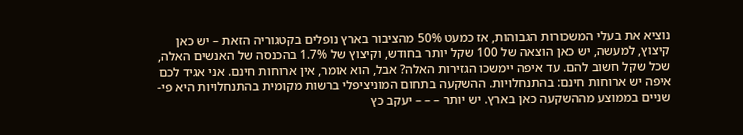נוציא את בעלי המשכורות הגבוהות, אז כמעט 50% מהציבור בארץ נופלים בקטגוריה הזאת – יש כאן קיצוץ, למעשה, יש כאן הוצאה של 100 שקל יותר בחודש, וקיצוץ של 1.7% בהכנסה של האנשים האלה, שכל שקל חשוב להם. עד איפה יימשכו הגזירות האלה? אבל, הוא אומר, אין ארוחות חינם. אני אגיד לכם איפה יש ארוחות חינם: בהתנחלויות. ההשקעה בתחום המוניציפלי ברשות מקומית בהתנחלויות היא פי-שניים בממוצע מההשקעה כאן בארץ. יש יותר – – – יעקב כץ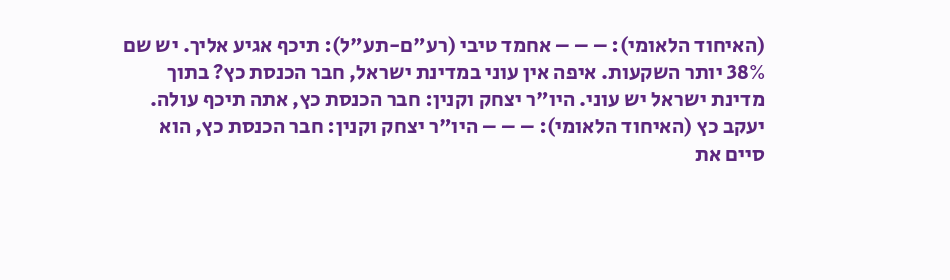(האיחוד הלאומי): – – – אחמד טיבי (רע"ם-תע"ל): תיכף אגיע אליך. יש שם 38% יותר השקעות. איפה אין עוני במדינת ישראל, חבר הכנסת כץ? בתוך מדינת ישראל יש עוני. היו"ר יצחק וקנין: חבר הכנסת כץ, אתה תיכף עולה. יעקב כץ (האיחוד הלאומי): – – – היו"ר יצחק וקנין: חבר הכנסת כץ, הוא סיים את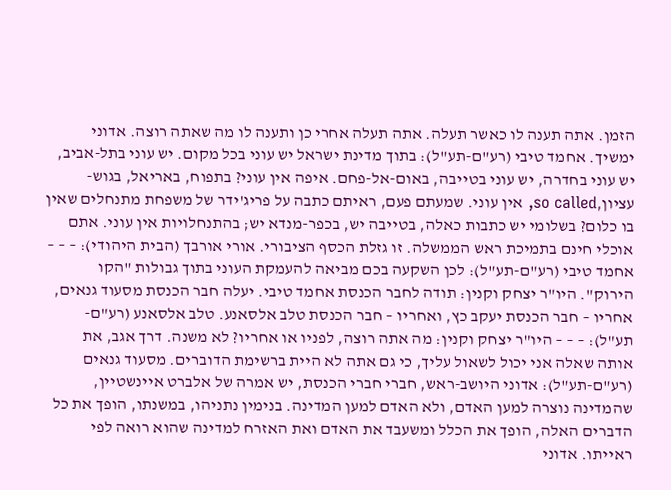הזמן. אתה תענה לו כאשר תעלה. אתה תעלה אחרי כן ותענה לו מה שאתה רוצה. אדוני ימשיך. אחמד טיבי (רע"ם-תע"ל): בתוך מדינת ישראל יש עוני בכל מקום. יש עוני בתל-אביב, יש עוני בחדרה, יש עוני בטייבה, באום-אל-פחם. איפה אין עוני? בתפוח, באריאל, בגוש-עציון,so called, אין עוני. שמעתם פעם, ראיתם כתבה על פריג'ידר של משפחת מתנחלים שאין בו כלום? בשלומי יש כתבות כאלה, בטייבה יש, בכפר-מנדא יש; בהתנחלויות אין עוני. אתם אוכלי חינם בתמיכת ראש הממשלה. זו גזלת הכסף הציבורי. אורי אורבך (הבית היהודי): – – – אחמד טיבי (רע"ם-תע"ל): לכן השקעה בכם מביאה להעמקת העוני בתוך גבולות "הקו הירוק". היו"ר יצחק וקנין: תודה לחבר הכנסת אחמד טיבי. יעלה חבר הכנסת מסעוד גנאים, אחריו – חבר הכנסת יעקב כץ, ואחריו – חבר הכנסת טלב אלסאנע. טלב אלסאנע (רע"ם-תע"ל): – – – היו"ר יצחק וקנין: מה אתה רוצה, לפניו או אחריו? לא משנה. דרך אגב, את אותה שאלה אני יכול לשאול עליך, כי גם אתה לא היית ברשימת הדוברים. מסעוד גנאים (רע"ם-תע"ל): אדוני היושב-ראש, חברי חברי הכנסת, יש אמרה של אלברט איינשטיין, שהמדינה נוצרה למען האדם, ולא האדם למען המדינה. בנימין נתניהו, במשנתו, הופך את כל הדברים האלה, הופך את הכלל ומשעבד את האדם ואת האזרח למדינה שהוא רואה לפי ראייתו. אדוני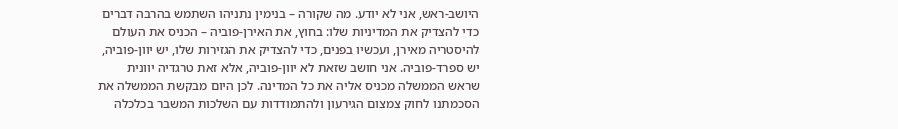היושב-ראש, אני לא יודע. מה שקורה – בנימין נתניהו השתמש בהרבה דברים כדי להצדיק את המדיניות שלו: בחוץ, את האירן-פוביה – הכניס את העולם להיסטריה מאירן, ועכשיו בפנים, כדי להצדיק את הגזירות שלו, יש יוון-פוביה, יש ספרד-פוביה. אני חושב שזאת לא יוון-פוביה, אלא זאת טרגדיה יוונית שראש הממשלה מכניס אליה את כל המדינה. לכן היום מבקשת הממשלה את הסכמתנו לחוק צמצום הגירעון ולהתמודדות עם השלכות המשבר בכלכלה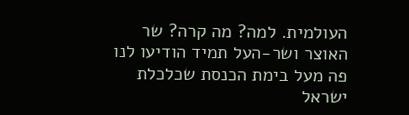העולמית. למה? מה קרה? שר האוצר ושר-העל תמיד הודיעו לנו פה מעל בימת הכנסת שכלכלת ישראל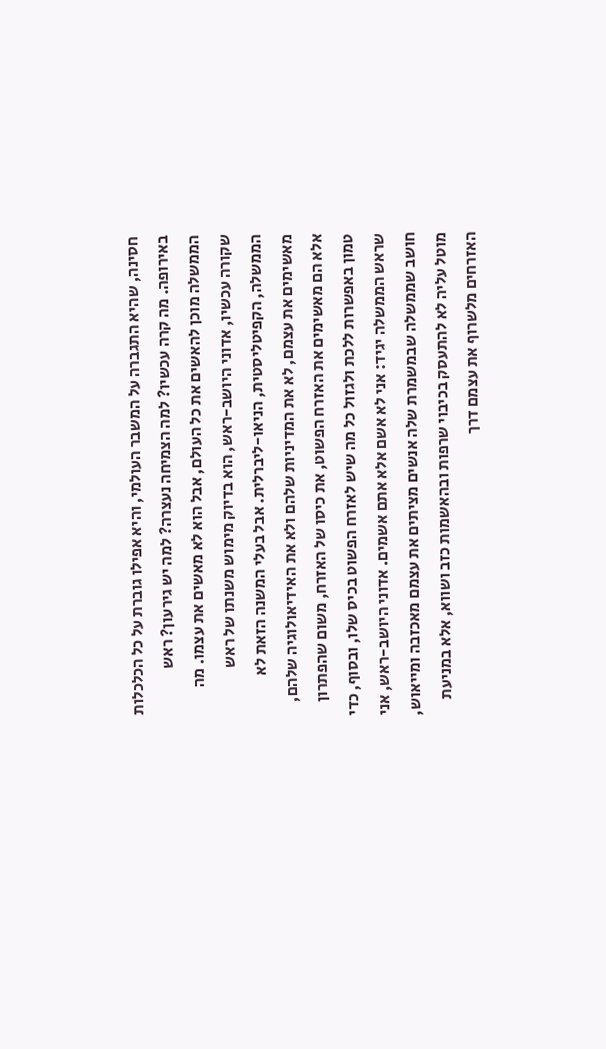חסינה, שהיא התגברה על המשבר העולמי, והיא אפילו גוברת על כל הכלכלות באירופה. מה קרה עכשיו? למה הצמיחה נעצרה? למה יש גירעון? ראש הממשלה מוכן להאשים את כל העולם, אבל הוא לא מאשים את עצמו. מה שקורה עכשיו, אדוני היושב-ראש, הוא בדיוק מימוש משנתו של ראש הממשלה, הקפיטליסטית, הניאו-ליברלית. אבל בעלי המשנה הזאת לא מאשימים את עצמם, לא את המדיניות שלהם ולא את האידיאולוגיה שלהם, אלא הם מאשימים את האזרח הפשוט, את כיסו של האזרח, משום שהפתרון טמון באפשרות ללכת ולגזול כל מה שיש לאזרח הפשוט בכיס שלו, ובסוף, כדי שראש הממשלה יגיד: אני לא אשם אלא אתם אשמים. אדוני היושב-ראש, אני חושב שממשלה שבמשמרת שלה אנשים מציתים את עצמם מאכזבה ומייאוש, מוטל עליה לא להתעסק בכיבוי שרפות ובהאשמות כזב ושווא, אלא במניעת האזרחים מלשרוף את עצמם דרך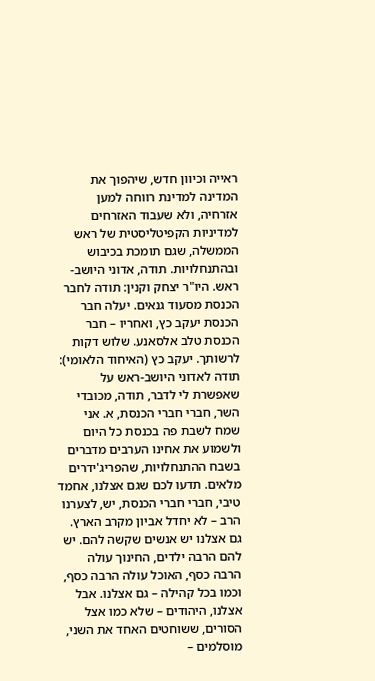ראייה וכיוון חדש, שיהפוך את המדינה למדינת רווחה למען אזרחיה, ולא שעבוד האזרחים למדיניות הקפיטליסטית של ראש הממשלה, שגם תומכת בכיבוש ובהתנחלויות. תודה, אדוני היושב-ראש. היו"ר יצחק וקנין: תודה לחבר הכנסת מסעוד גנאים. יעלה חבר הכנסת יעקב כץ, ואחריו – חבר הכנסת טלב אלסאנע. שלוש דקות לרשותך. יעקב כץ (האיחוד הלאומי): תודה לאדוני היושב-ראש על שאפשרת לי לדבר, תודה, מכובדי השר, חברי חברי הכנסת, א. אני שמח לשבת פה בכנסת כל היום ולשמוע את אחינו הערבים מדברים בשבח ההתנחלויות, שהפריג'ידרים מלאים. תדעו לכם שגם אצלנו, אחמד טיבי, חברי חברי הכנסת, יש, לצערנו הרב – לא יחדל אביון מקרב הארץ. גם אצלנו יש אנשים שקשה להם. יש להם הרבה ילדים, החינוך עולה הרבה כסף, האוכל עולה הרבה כסף, וכמו בכל קהילה – גם אצלנו. אבל אצלנו, היהודים – שלא כמו אצל הסורים, ששוחטים האחד את השני, מוסלמים –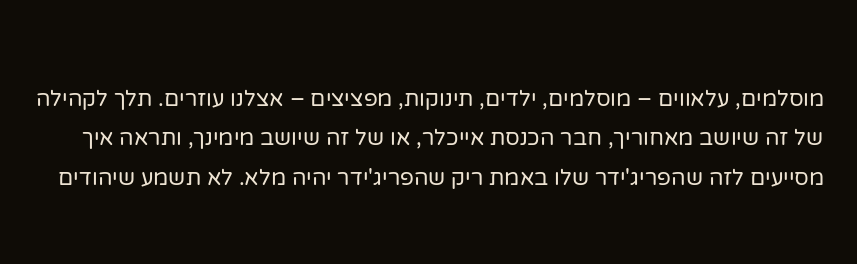מוסלמים, עלאווים – מוסלמים, ילדים, תינוקות, מפציצים – אצלנו עוזרים. תלך לקהילה של זה שיושב מאחוריך, חבר הכנסת אייכלר, או של זה שיושב מימינך, ותראה איך מסייעים לזה שהפריג'ידר שלו באמת ריק שהפריג'ידר יהיה מלא. לא תשמע שיהודים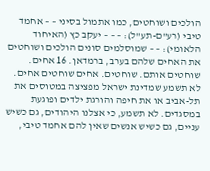הולכים ושוחטים, כמו אתמול בסיני – – אחמד טיבי (רע"ם-תע"ל): – – – יעקב כץ (האיחוד הלאומי): – – שמוסלמים סונים הולכים ושוחטים את האחים שלהם בערב, ברמדאן. 16 אחים. שוחטים אותם. שוחטים. אחים שוחטים אחים. לא תשמע שמדינת ישראל מפציצה במטוסים את תל-אביב או את חיפה והורגת ילדים ופוגעת במסגדים. לא תשמע, כי אצלנו היהודים, גם כשיש עניים, גם כשיש אנשים שאין להם אחמד טיבי,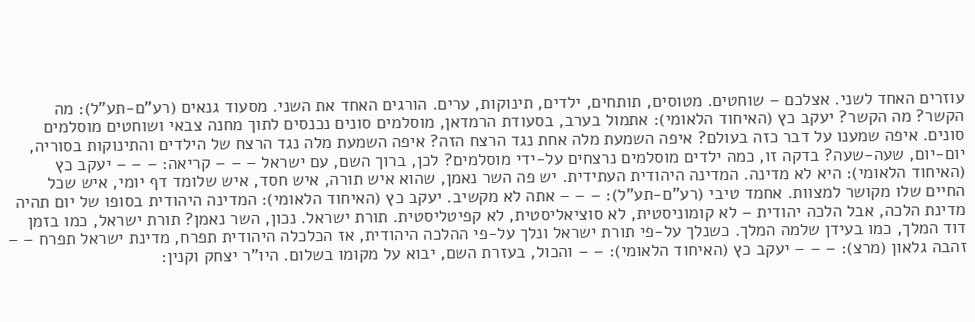עוזרים האחד לשני. אצלכם – שוחטים. מטוסים, תותחים, ילדים, תינוקות, ערים. הורגים האחד את השני. מסעוד גנאים (רע"ם-תע"ל): מה הקשר? מה הקשר? יעקב כץ (האיחוד הלאומי): אתמול בערב, בסעודת הרמדאן, מוסלמים סונים נכנסים לתוך מחנה צבאי ושוחטים מוסלמים סונים. איפה שמענו על דבר כזה בעולם? איפה השמעת מלה אחת נגד הרצח הזה? איפה השמעת מלה נגד הרצח של הילדים והתינוקות בסוריה, יום-יום, שעה-שעה? בדקה זו, כמה ילדים מוסלמים נרצחים על-ידי מוסלמים? לכן, ברוך השם, עם ישראל – – – קריאה: – – – יעקב כץ (האיחוד הלאומי): היא לא מדינה. המדינה היהודית העתידית. יש פה השר נאמן, שהוא איש תורה, איש חסד, איש שלומד דף יומי, איש שכל החיים שלו מקושר למצוות. אחמד טיבי (רע"ם-תע"ל): – – – אתה לא מקשיב. יעקב כץ (האיחוד הלאומי): המדינה היהודית בסופו של יום תהיה מדינת הלכה, אבל הלכה יהודית – לא קומוניסטית, לא סוציאליסטית, לא קפיטליסטית. תורת ישראל. נכון, השר נאמן? תורת ישראל, כמו בזמן דוד המלך, כמו בעידן שלמה המלך. כשנלך על-פי תורת ישראל ונלך על-פי ההלכה היהודית, אז הכלכלה היהודית תפרח, מדינת ישראל תפרח – – זהבה גלאון (מרצ): – – – יעקב כץ (האיחוד הלאומי): – – והכול, בעזרת השם, יבוא על מקומו בשלום. היו"ר יצחק וקנין: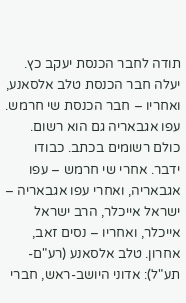תודה לחבר הכנסת יעקב כץ. יעלה חבר הכנסת טלב אלסאנע, ואחריו – חבר הכנסת שי חרמש. עפו אגבאריה גם הוא רשום. כולם רשומים בכתב. כבודו ידבר. אחרי שי חרמש – עפו אגבאריה, ואחרי עפו אגבאריה – ישראל אייכלר, הרב ישראל אייכלר, ואחריו – נסים זאב, אחרון. טלב אלסאנע (רע"ם-תע"ל): אדוני היושב-ראש, חברי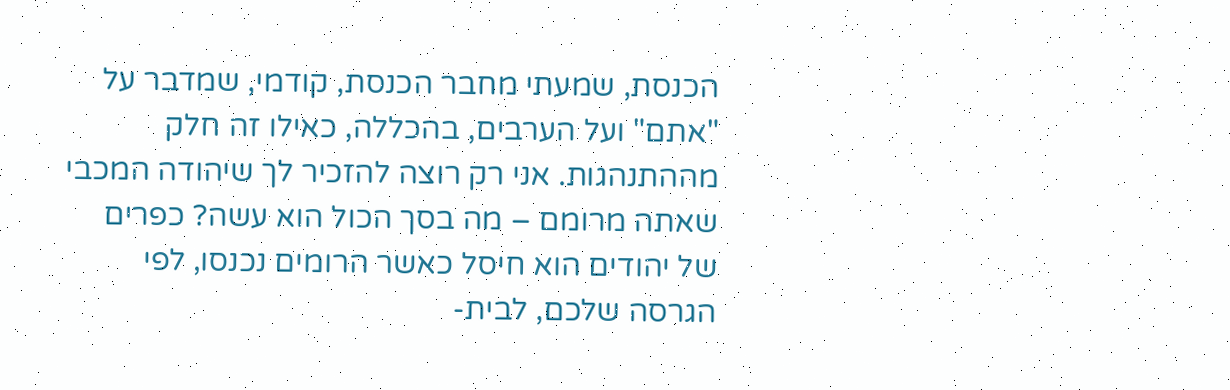הכנסת, שמעתי מחבר הכנסת, קודמי, שמדבר על "אתם" ועל הערבים, בהכללה, כאילו זה חלק מההתנהגות. אני רק רוצה להזכיר לך שיהודה המכבי שאתה מרומם – מה בסך הכול הוא עשה? כפרים של יהודים הוא חיסל כאשר הרומים נכנסו, לפי הגרסה שלכם, לבית-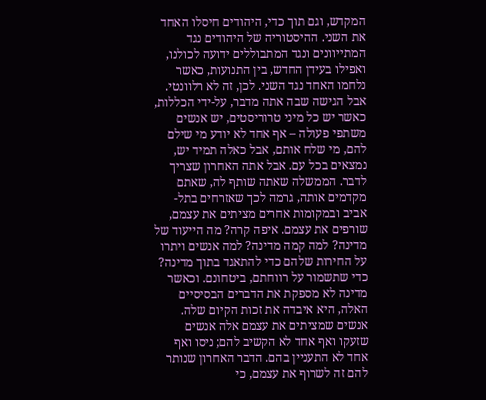המקדש, וגם תוך כדי, היהודים חיסלו האחד את השני. ההיסטוריה של היהודים נגד המתייוונים ונגד המתבוללים ידועה לכולנו, ואפילו בעידן החדש, בין התנועות, כאשר נלחמו האחד נגד השני. לכן, זה לא רלוונטי. אבל הגישה שבה אתה מדבר, על-ידי הכללות, כאשר יש כל מיני טרוריסטים, יש אנשים משתפי פעולה – אף אחד לא יודע מי שילם להם, מי שלח אותם, אבל כאלה תמיד יש, נמצאים בכל עם. אבל אתה האחרון שצריך לדבר. הממשלה שאתה שותף לה, שאתם מקדמים אותה, גרמה לכך שאזרחים בתל-אביב ובמקומות אחרים מציתים את עצמם, שורפים את עצמם. איפה קרה? מה הייעוד של מדינה? למה קמה מדינה? למה אנשים ויתרו על החירות שלהם כדי להתאגד בתוך מדינה? כדי שתשמור על רווחתם, ביטחונם. וכאשר מדינה לא מספקת את הדברים הבסיסיים האלה, היא איבדה את זכות הקיום שלה. אנשים שמציתים את עצמם אלה אנשים שזעקו ואף אחד לא הקשיב להם; ניסו ואף אחד לא התעניין בהם. הדבר האחרון שנותר להם זה לשרוף את עצמם, כי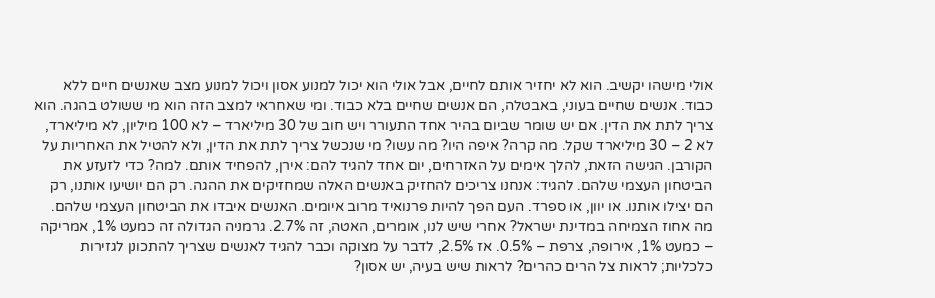אולי מישהו יקשיב. הוא לא יחזיר אותם לחיים, אבל אולי הוא יכול למנוע אסון ויכול למנוע מצב שאנשים חיים ללא כבוד. אנשים שחיים בעוני, באבטלה, הם אנשים שחיים בלא כבוד. ומי שאחראי למצב הזה הוא מי ששולט בהגה. הוא צריך לתת את הדין. אם יש שומר שביום בהיר אחד התעורר ויש חוב של 30 מיליארד – לא 100 מיליון, לא מיליארד, לא 2 – 30 מיליארד שקל. מה קרה? איפה היו? מה עשו? מי שנכשל צריך לתת את הדין, ולא להטיל את האחריות על הקורבן. הגישה הזאת, להלך אימים על האזרחים, יום אחד להגיד להם: אירן, להפחיד אותם. למה? כדי לזעזע את הביטחון העצמי שלהם. להגיד: אנחנו צריכים להחזיק באנשים האלה שמחזיקים את ההגה. רק הם יושיעו אותנו, רק הם יצילו אותנו. או יוון, או ספרד. העם הפך להיות פרנואיד מרוב איומים. האנשים איבדו את הביטחון העצמי שלהם. מה אחוז הצמיחה במדינת ישראל? אחרי שיש לנו, אומרים, האטה, זה 2.7%. גרמניה הגדולה זה כמעט 1%, אמריקה – כמעט 1%, אירופה, צרפת – 0.5%. אז 2.5%, לדבר על מצוקה וכבר להגיד לאנשים שצריך להתכונן לגזירות כלכליות; לראות צל הרים כהרים? לראות שיש בעיה, יש אסון?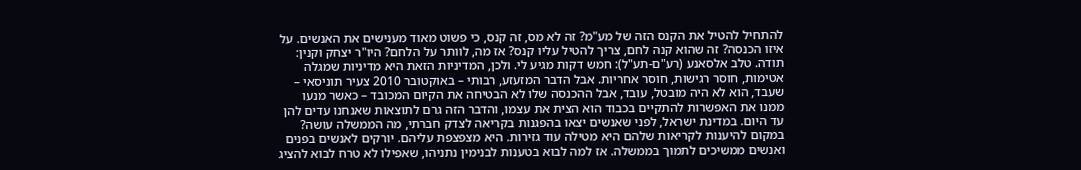להתחיל להטיל את הקנס הזה של מע"מ? זה לא מס, זה קנס, כי פשוט מאוד מענישים את האנשים. על איזו הכנסה? זה שהוא קנה לחם, צריך להטיל עליו קנס? אז מה, לוותר על הלחם? היו"ר יצחק וקנין: תודה. טלב אלסאנע (רע"ם-תע"ל): חמש דקות מגיע לי. ולכן, המדיניות הזאת היא מדיניות שמגלה אטימות, חוסר רגישות, חוסר אחריות. אבל הדבר המזעזע, רבותי – באוקטובר 2010 צעיר תוניסאי – שעבד, הוא לא היה מובטל, עובד, אבל ההכנסה שלו לא הבטיחה את הקיום המכובד – כאשר מנעו ממנו את האפשרות להתקיים בכבוד הוא הצית את עצמו, והדבר הזה גרם לתוצאות שאנחנו עדים להן עד היום. במדינת ישראל, לפני שאנשים יצאו בהפגנות בקריאה לצדק חברתי, מה הממשלה עושה? במקום להיענות לקריאות שלהם היא מטילה עוד גזירות. היא מצפצפת עליהם. יורקים לאנשים בפנים ואנשים ממשיכים לתמוך בממשלה. אז למה לבוא בטענות לבנימין נתניהו, שאפילו לא טרח לבוא להציג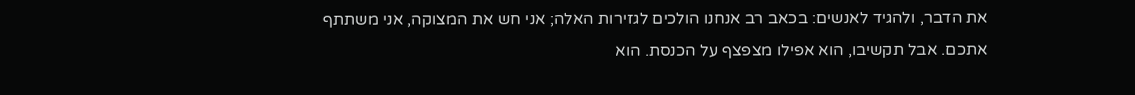את הדבר, ולהגיד לאנשים: בכאב רב אנחנו הולכים לגזירות האלה; אני חש את המצוקה, אני משתתף אתכם. אבל תקשיבו, הוא אפילו מצפצף על הכנסת. הוא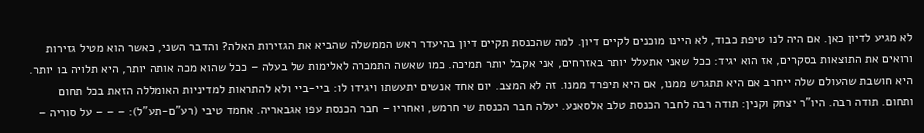לא מגיע לדיון כאן. אם היה לנו טיפת כבוד, לא היינו מוכנים לקיים דיון. למה שהכנסת תקיים דיון בהיעדר ראש הממשלה שהביא את הגזירות האלה? והדבר השני, כאשר הוא מטיל גזירות ורואים את התוצאות בסקרים, אז הוא יגיד: ככל שאני אתעלל יותר באזרחים, אני אקבל יותר תמיכה. כמו שאשה התמכרה לאלימות של בעלה – ככל שהוא מכה אותה יותר, היא תלויה בו יותר. היא חושבת שהעולם שלה ייחרב אם היא תתגרש ממנו, אם היא תיפרד ממנו. זה לא המצב. יום אחד אנשים יתעשתו ויגידו לו: ביי-ביי ולא להתראות למדיניות האומללה הזאת בכל תחום ותחום. תודה רבה. היו"ר יצחק וקנין: תודה רבה לחבר הכנסת טלב אלסאנע. יעלה חבר הכנסת שי חרמש, ואחריו – חבר הכנסת עפו אגבאריה. אחמד טיבי (רע"ם-תע"ל): – – – על סוריה –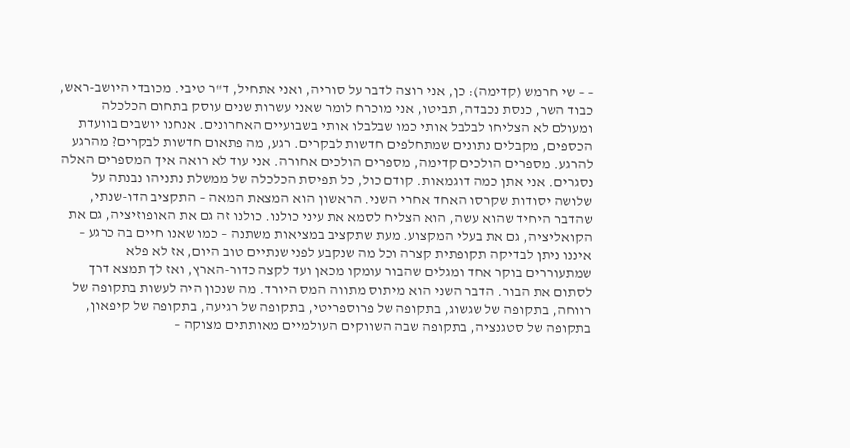– – שי חרמש (קדימה): כן, אני רוצה לדבר על סוריה, ואני אתחיל, ד"ר טיבי. מכובדי היושב-ראש, כבוד השר, כנסת נכבדה, תביטו, אני מוכרח לומר שאני עשרות שנים עוסק בתחום הכלכלה ומעולם לא הצליחו לבלבל אותי כמו שבלבלו אותי בשבועיים האחרונים. אנחנו יושבים בוועדת הכספים, מקבלים נתונים שמתחלפים חדשות לבקרים. רגע, מה פתאום חדשות לבקרים? מהרגע להרגע. מספרים הולכים קדימה, מספרים הולכים אחורה. אני עוד לא רואה איך המספרים האלה נסגרים. אני אתן כמה דוגמאות. קודם כול, כל תפיסת הכלכלה של ממשלת נתניהו נבנתה על שלושה יסודות שקרסו האחד אחרי השני. הראשון הוא המצאת המאה – התקציב הדו-שנתי, שהדבר היחיד שהוא עשה, הוא הצליח לסמא את עיני כולנו. כולנו זה גם את האופוזיציה, גם את הקואליציה, גם את בעלי המקצוע. מעת שתקציב במציאות משתנה – כמו שאנו חיים בה כרגע – איננו ניתן לבדיקה תקופתית קצרה וכל מה שנקבע לפני שנתיים טוב היום, אז לא פלא שמתעוררים בוקר אחד ומגלים שהבור עומקו מכאן ועד לקצה כדור-הארץ, ואז לך תמצא דרך לסתום את הבור. הדבר השני הוא מיתוס מתווה המס היורד. מה שנכון היה לעשות בתקופה של רווחה, בתקופה של שגשוג, בתקופה של פרוספריטי, בתקופה של רגיעה, בתקופה של קיפאון, בתקופה של סטגנציה, בתקופה שבה השווקים העולמיים מאותתים מצוקה –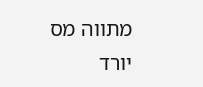מתווה מס יורד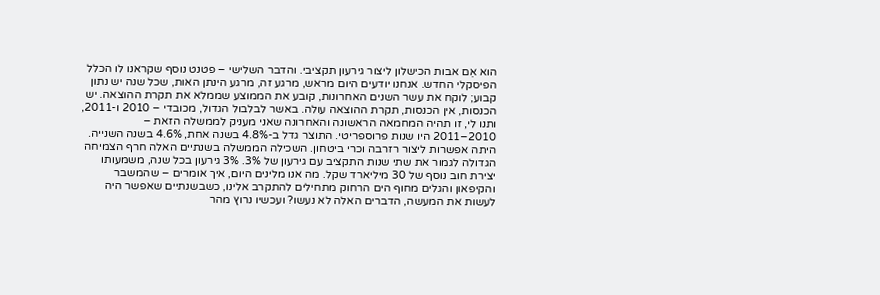הוא אֵם אבות הכישלון ליצור גירעון תקציבי. והדבר השלישי – פטנט נוסף שקראנו לו הכלל הפיסקלי החדש. אנחנו יודעים היום מראש, מרגע זה, מרגע הינתן האות, שכל שנה יש נתון קבוע; לוקח את עשר השנים האחרונות, קובע את הממוצע שממלא את תקרת ההוצאה. יש הכנסות, אין הכנסות, תקרת ההוצאה עולה. באשר לבלבול הגדול, מכובדי – 2010 ו-2011, ותנו לי, זו תהיה המחמאה הראשונה והאחרונה שאני מעניק לממשלה הזאת – 2010–2011 היו שנות פרוספריטי. התוצר גדל ב-4.8% בשנה אחת, 4.6% בשנה השנייה. היתה אפשרות ליצור רזרבה וכרי ביטחון. השכילה הממשלה בשנתיים האלה חרף הצמיחה הגדולה לגמור את שתי שנות התקציב עם גירעון של 3%. 3% גירעון בכל שנה, משמעותו יצירת חוב נוסף של 30 מיליארד שקל. מה אנו מלינים היום, איך אומרים – שהמשבר והקיפאון והגלים מחוף הים הרחוק מתחילים להתקרב אלינו, כשבשנתיים שאפשר היה לעשות את המעשה, הדברים האלה לא נעשו? ועכשיו נרוץ מהר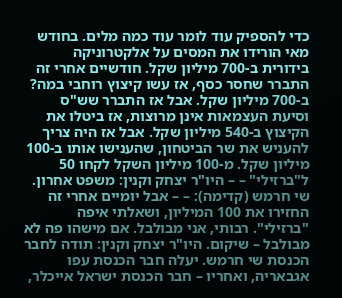כדי להספיק עוד לומר עוד כמה מלים. בחודש מאי הורידו את המסים על אלקטרוניקה בידורית ב-700 מיליון שקל. חודשיים אחרי זה התברר שחסר כסף, אז עשו קיצוץ רוחבי במה? ב-700 מיליון שקל. אבל אז התברר שש"ס וסיעת העצמאות אינן מרוצות, אז ביטלו את הקיצוץ ב-540 מיליון שקל. אבל אז היה צריך להעניש את שר הביטחון, שהענישו אותו ב-100 מיליון שקל. מ-100 מיליון השקל לקחו 50 ל"ברזילי" – – היו"ר יצחק וקנין: משפט אחרון. שי חרמש (קדימה): – – אבל יומיים אחרי זה החזירו את 100 המיליון, ושאלתי איפה "ברזילי". רבותי, אני מבולבל. אם מישהו פה לא מבולבל – שיקום. היו"ר יצחק וקנין: תודה לחבר הכנסת שי חרמש. יעלה חבר הכנסת עפו אגבאריה, ואחריו – חבר הכנסת ישראל אייכלר,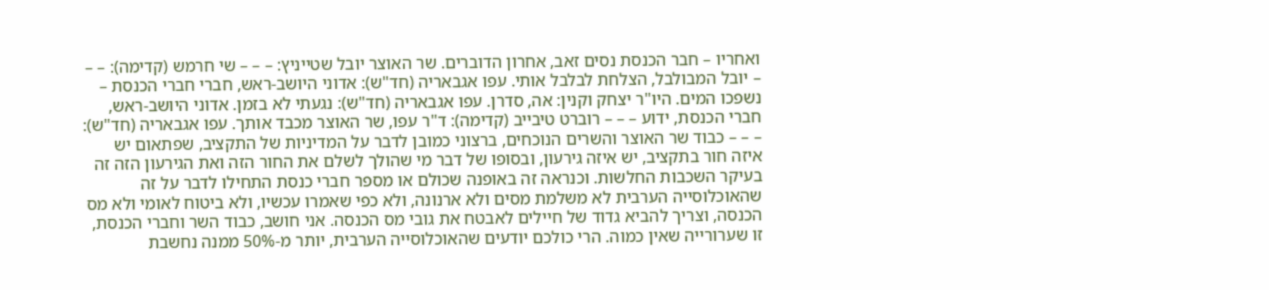ואחריו – חבר הכנסת נסים זאב, אחרון הדוברים. שר האוצר יובל שטייניץ: – – – שי חרמש (קדימה): – – – יובל המבולבל, הצלחת לבלבל אותי. עפו אגבאריה (חד"ש): אדוני היושב-ראש, חברי חברי הכנסת – נשפכו המים. היו"ר יצחק וקנין: אה, סדרן. עפו אגבאריה (חד"ש): נגעתי לא בזמן. אדוני היושב-ראש, חברי הכנסת, ידוע – – – רוברט טיבייב (קדימה): ד"ר עפו, שר האוצר מכבד אותך. עפו אגבאריה (חד"ש): – – – כבוד שר האוצר והשרים הנוכחים, ברצוני כמובן לדבר על המדיניות של התקציב, שפתאום יש איזה חור בתקציב, יש איזה גירעון, ובסופו של דבר מי שהולך לשלם את החור הזה ואת הגירעון הזה זה בעיקר השכבות החלשות. וכנראה זה באופנה שכולם או מספר חברי כנסת התחילו לדבר על זה שהאוכלוסייה הערבית לא משלמת מסים ולא ארנונה, ולא כפי שאמרו עכשיו, ולא ביטוח לאומי ולא מס הכנסה, וצריך להביא גדוד של חיילים לאבטח את גובי מס הכנסה. אני חושב, כבוד השר וחברי הכנסת, זו שערורייה שאין כמוה. הרי כולכם יודעים שהאוכלוסייה הערבית, יותר מ-50% ממנה נחשבת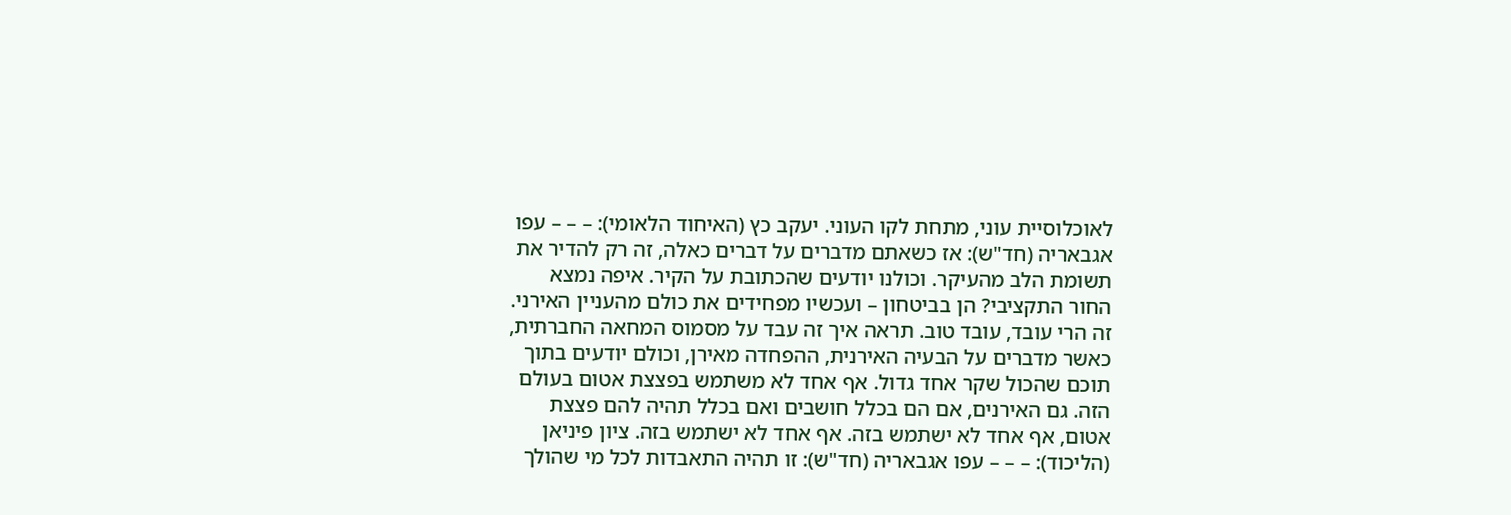לאוכלוסיית עוני, מתחת לקו העוני. יעקב כץ (האיחוד הלאומי): – – – עפו אגבאריה (חד"ש): אז כשאתם מדברים על דברים כאלה, זה רק להדיר את תשומת הלב מהעיקר. וכולנו יודעים שהכתובת על הקיר. איפה נמצא החור התקציבי? הן בביטחון – ועכשיו מפחידים את כולם מהעניין האירני. זה הרי עובד, עובד טוב. תראה איך זה עבד על מסמוס המחאה החברתית, כאשר מדברים על הבעיה האירנית, ההפחדה מאירן, וכולם יודעים בתוך תוכם שהכול שקר אחד גדול. אף אחד לא משתמש בפצצת אטום בעולם הזה. גם האירנים, אם הם בכלל חושבים ואם בכלל תהיה להם פצצת אטום, אף אחד לא ישתמש בזה. אף אחד לא ישתמש בזה. ציון פיניאן (הליכוד): – – – עפו אגבאריה (חד"ש): זו תהיה התאבדות לכל מי שהולך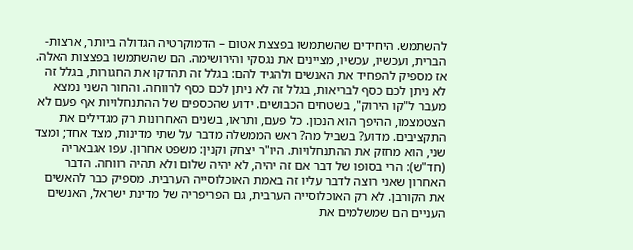להשתמש. היחידים שהשתמשו בפצצת אטום – הדמוקרטיה הגדולה ביותר, ארצות-הברית, ועכשיו, עכשיו, מציינים את נגסקי והירושימה. הם שהשתמשו בפצצות האלה. אז מספיק להפחיד את האנשים ולהגיד להם: בגלל זה תהדקו את החגורות, בגלל זה לא ניתן לכם כסף לבריאות, בגלל זה לא ניתן לכם כסף לרווחה. והחור השני נמצא מעבר ל"קו הירוק", בשטחים הכבושים. ידוע שהכספים של ההתנחלויות אף פעם לא הצטמצמו, ההיפך הוא הנכון. כל פעם, ותראו, בשנים האחרונות רק מגדילים את התקציבים. מדוע? בשביל מה? ראש הממשלה מדבר על שתי מדינות, מצד אחד; ומצד שני, הוא מחזק את ההתנחלויות. היו"ר יצחק וקנין: משפט אחרון. עפו אגבאריה (חד"ש): הרי בסופו של דבר אם זה יהיה, לא יהיה שלום ולא תהיה רווחה. הדבר האחרון שאני רוצה לדבר עליו זה באמת האוכלוסייה הערבית. מספיק כבר להאשים את הקורבן. לא רק האוכלוסייה הערבית, גם הפריפריה של מדינת ישראל, האנשים העניים הם שמשלמים את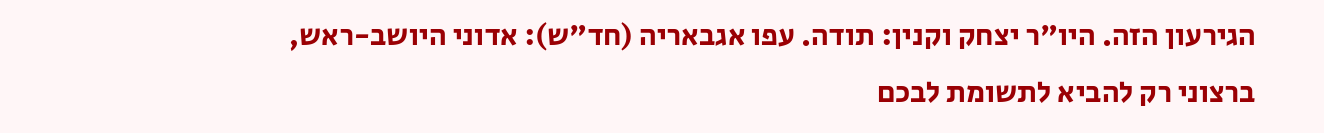הגירעון הזה. היו"ר יצחק וקנין: תודה. עפו אגבאריה (חד"ש): אדוני היושב-ראש, ברצוני רק להביא לתשומת לבכם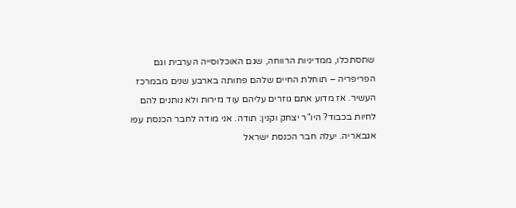שתסתכלו, ממדיניות הרווחה, שגם האוכלוסייה הערבית וגם הפריפריה – תוחלת החיים שלהם פחותה בארבע שנים מבמרכז העשיר. אז מדוע אתם גוזרים עליהם עוד גזירות ולא נותנים להם לחיות בכבוד? היו"ר יצחק וקנין: תודה. אני מודה לחבר הכנסת עפו אגבאריה. יעלה חבר הכנסת ישראל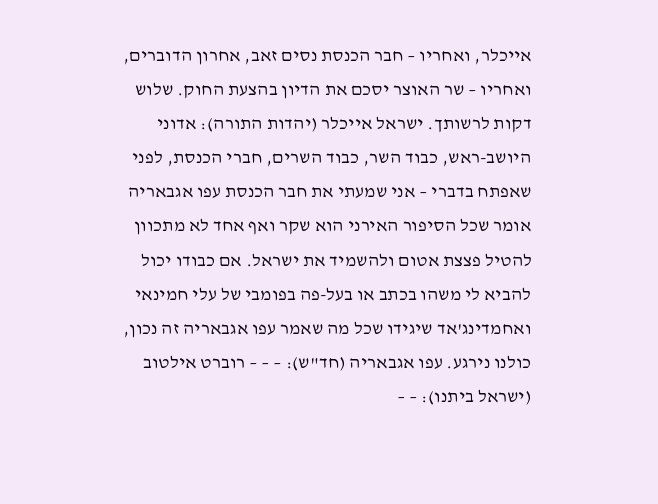אייכלר, ואחריו – חבר הכנסת נסים זאב, אחרון הדוברים, ואחריו – שר האוצר יסכם את הדיון בהצעת החוק. שלוש דקות לרשותך. ישראל אייכלר (יהדות התורה): אדוני היושב-ראש, כבוד השר, כבוד השרים, חברי הכנסת, לפני שאפתח בדברי – אני שמעתי את חבר הכנסת עפו אגבאריה אומר שכל הסיפור האירני הוא שקר ואף אחד לא מתכוון להטיל פצצת אטום ולהשמיד את ישראל. אם כבודו יכול להביא לי משהו בכתב או בעל-פה בפומבי של עלי חמינאי ואחמדינג'אד שיגידו שכל מה שאמר עפו אגבאריה זה נכון, כולנו נירגע. עפו אגבאריה (חד"ש): – – – רוברט אילטוב (ישראל ביתנו): – –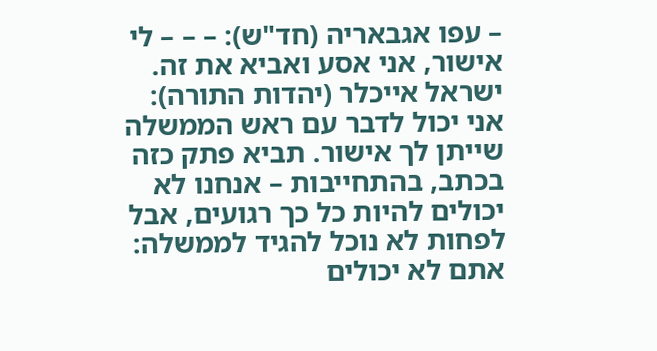– עפו אגבאריה (חד"ש): – – – לי אישור, אני אסע ואביא את זה. ישראל אייכלר (יהדות התורה): אני יכול לדבר עם ראש הממשלה שייתן לך אישור. תביא פתק כזה בכתב, בהתחייבות – אנחנו לא יכולים להיות כל כך רגועים, אבל לפחות לא נוכל להגיד לממשלה: אתם לא יכולים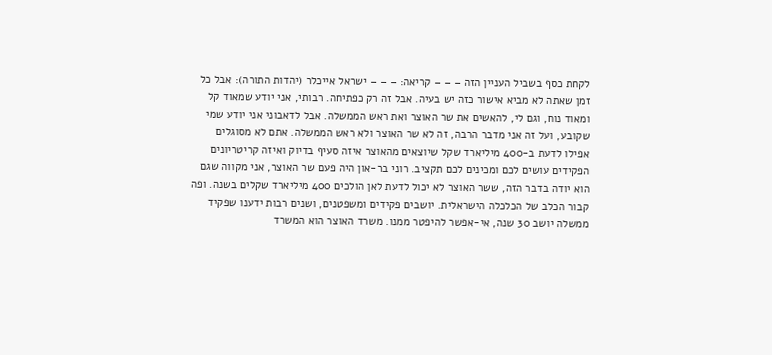לקחת כסף בשביל העניין הזה – – – קריאה: – – – ישראל אייכלר (יהדות התורה): אבל כל זמן שאתה לא מביא אישור כזה יש בעיה. אבל זה רק כפתיחה. רבותי, אני יודע שמאוד קל ומאוד נוח, וגם לי, להאשים את שר האוצר ואת ראש הממשלה. אבל לדאבוני אני יודע שמי שקובע, ועל זה אני מדבר הרבה, זה לא שר האוצר ולא ראש הממשלה. אתם לא מסוגלים אפילו לדעת ב-400 מיליארד שקל שיוצאים מהאוצר איזה סעיף בדיוק ואיזה קריטריונים הפקידים עושים לכם ומכינים לכם תקציב. רוני בר-און היה פעם שר האוצר, אני מקווה שגם הוא יודה בדבר הזה, ששר האוצר לא יכול לדעת לאן הולכים 400 מיליארד שקלים בשנה. ופה קבור הכלב של הכלכלה הישראלית. יושבים פקידים ומשפטנים, ושנים רבות ידענו שפקיד ממשלה יושב 30 שנה, אי-אפשר להיפטר ממנו. משרד האוצר הוא המשרד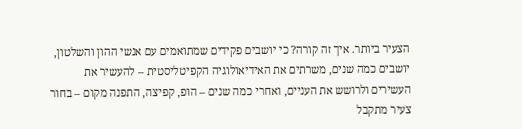הצעיר ביותר. איך זה קורה? כי יושבים פקידים שמתואמים עם אנשי ההון והשלטון, יושבים כמה שנים, משרתים את האידיאולוגיה הקפיטליסטית – להעשיר את העשירים ולרושש את העניים, ואחרי כמה שנים – הופ, קפיצה, התפנה מקום – בחור צעיר מתקבל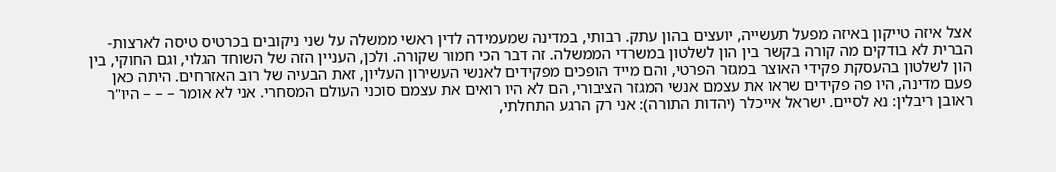אצל איזה טייקון באיזה מפעל תעשייה, יועצים בהון עתק. רבותי, במדינה שמעמידה לדין ראשי ממשלה על שני ניקובים בכרטיס טיסה לארצות-הברית לא בודקים מה קורה בקשר בין הון לשלטון במשרדי הממשלה. זה דבר הכי חמור שקורה. ולכן, העניין הזה של השוחד הגלוי, וגם החוקי, בין הון לשלטון בהעסקת פקידי האוצר במגזר הפרטי, והם מייד הופכים מפקידים לאנשי העשירון העליון, זאת הבעיה של רוב האזרחים. היתה כאן פעם מדינה, היו פה פקידים שראו את עצמם אנשי המגזר הציבורי, הם לא היו רואים את עצמם סוכני העולם המסחרי. אני לא אומר – – – היו"ר ראובן ריבלין: נא לסיים. ישראל אייכלר (יהדות התורה): אני רק הרגע התחלתי,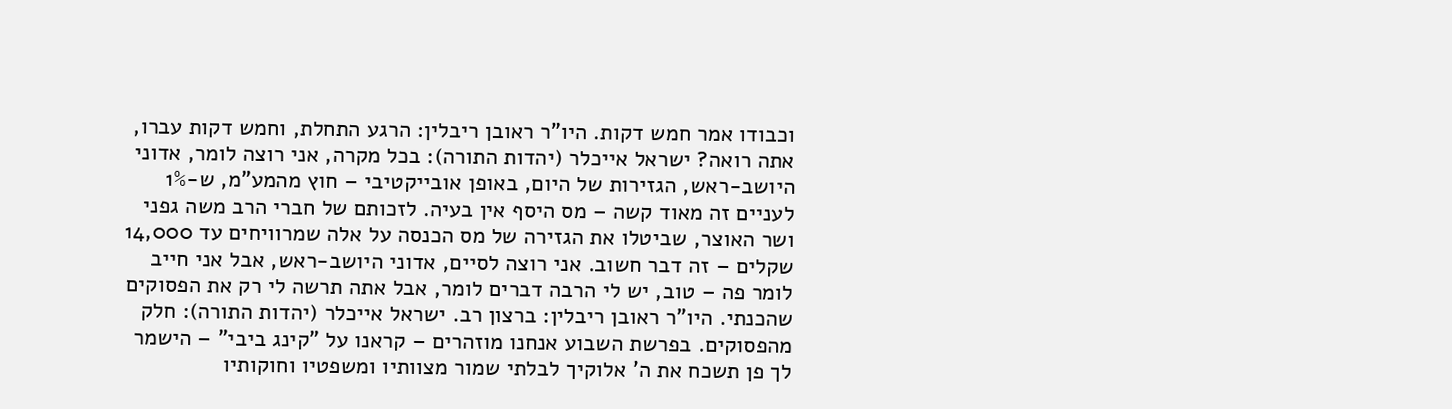וכבודו אמר חמש דקות. היו"ר ראובן ריבלין: הרגע התחלת, וחמש דקות עברו, אתה רואה? ישראל אייכלר (יהדות התורה): בכל מקרה, אני רוצה לומר, אדוני היושב-ראש, הגזירות של היום, באופן אובייקטיבי – חוץ מהמע"מ, ש-1% לעניים זה מאוד קשה – מס היסף אין בעיה. לזכותם של חברי הרב משה גפני ושר האוצר, שביטלו את הגזירה של מס הכנסה על אלה שמרוויחים עד 14,000 שקלים – זה דבר חשוב. אני רוצה לסיים, אדוני היושב-ראש, אבל אני חייב לומר פה – טוב, יש לי הרבה דברים לומר, אבל אתה תרשה לי רק את הפסוקים שהכנתי. היו"ר ראובן ריבלין: ברצון רב. ישראל אייכלר (יהדות התורה): חלק מהפסוקים. בפרשת השבוע אנחנו מוזהרים – קראנו על "קינג ביבי" – הישמר לך פן תשכח את ה' אלוקיך לבלתי שמור מצוותיו ומשפטיו וחוקותיו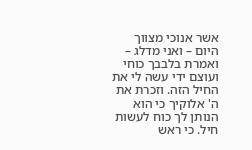אשר אנוכי מצווך היום – ואני מדלג – ואמרת בלבבך כוחי ועוצם ידי עשה לי את החיל הזה. וזכרת את ה' אלוקיך כי הוא הנותן לך כוח לעשות חיל. כי ראש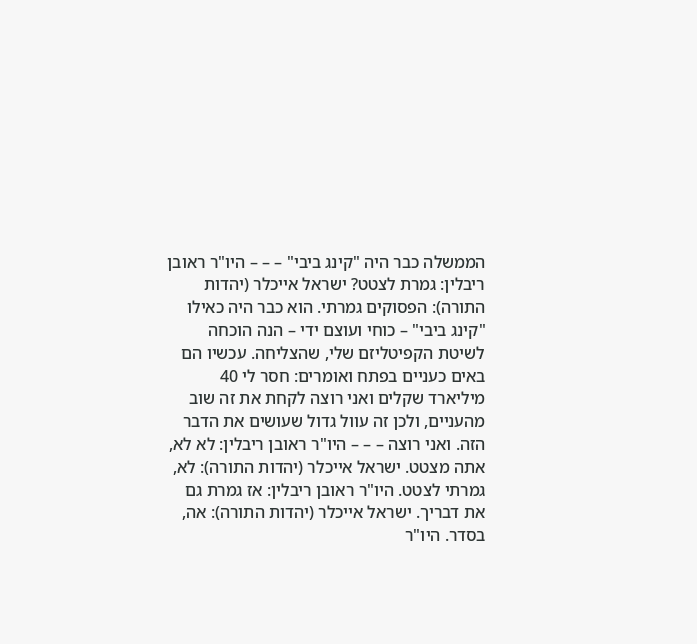הממשלה כבר היה "קינג ביבי" – – – היו"ר ראובן ריבלין: גמרת לצטט? ישראל אייכלר (יהדות התורה): הפסוקים גמרתי. הוא כבר היה כאילו "קינג ביבי" – כוחי ועוצם ידי – הנה הוכחה לשיטת הקפיטליזם שלי, שהצליחה. עכשיו הם באים כעניים בפתח ואומרים: חסר לי 40 מיליארד שקלים ואני רוצה לקחת את זה שוב מהעניים, ולכן זה עוול גדול שעושים את הדבר הזה. ואני רוצה – – – היו"ר ראובן ריבלין: לא לא, אתה מצטט. ישראל אייכלר (יהדות התורה): לא, גמרתי לצטט. היו"ר ראובן ריבלין: אז גמרת גם את דבריך. ישראל אייכלר (יהדות התורה): אה, בסדר. היו"ר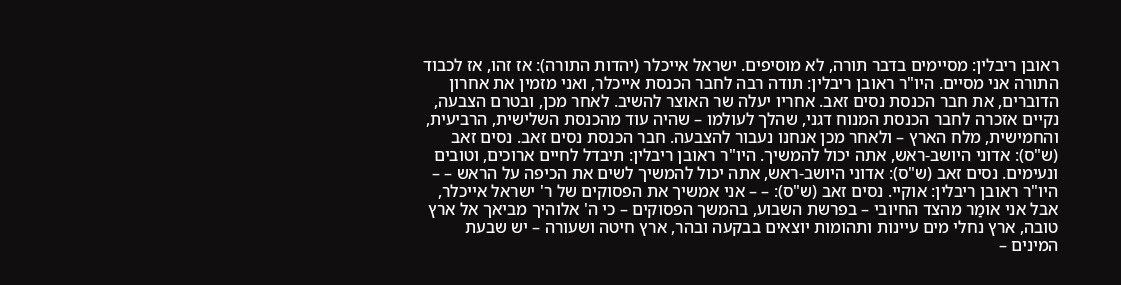ראובן ריבלין: מסיימים בדבר תורה, לא מוסיפים. ישראל אייכלר (יהדות התורה): אז זהו, אז לכבוד התורה אני מסיים. היו"ר ראובן ריבלין: תודה רבה לחבר הכנסת אייכלר, ואני מזמין את אחרון הדוברים, את חבר הכנסת נסים זאב. אחריו יעלה שר האוצר להשיב. לאחר מכן, ובטרם הצבעה, נקיים אזכרה לחבר הכנסת המנוח דגני, שהלך לעולמו – שהיה עוד מהכנסת השלישית, הרביעית, והחמישית, מלח הארץ – ולאחר מכן אנחנו נעבור להצבעה. חבר הכנסת נסים זאב. נסים זאב (ש"ס): אדוני היושב-ראש, אתה יכול להמשיך. היו"ר ראובן ריבלין: תיבדל לחיים ארוכים, וטובים ונעימים. נסים זאב (ש"ס): אדוני היושב-ראש, אתה יכול להמשיך לשים את הכיפה על הראש – – היו"ר ראובן ריבלין: אוקיי. נסים זאב (ש"ס): – – אני אמשיך את הפסוקים של ר' ישראל אייכלר, אבל אני אומַר מהצד החיובי – בפרשת השבוע, בהמשך הפסוקים – כי ה' אלוהיך מביאך אל ארץ טובה, ארץ נחלי מים עיינות ותהומות יוצאים בבקעה ובהר, ארץ חיטה ושעורה – יש שבעת המינים –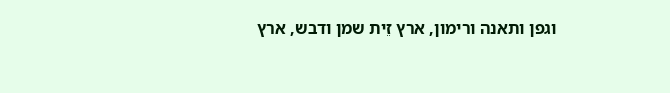וגפן ותאנה ורימון, ארץ זֵית שמן ודבש, ארץ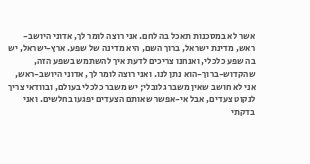אשר לא במסכנות תאכל בה לחם. אני רוצה לומר לך, אדוני היושב-ראש, מדינת ישראל, ברוך השם, היא מדינה של שפע. ארץ-ישראל, יש בה שפע כלכלי, ואנחנו צריכים לדעת איך להשתמש בשפע הזה, שהקדוש-ברוך-הוא נתן לנו. ואני רוצה לומר לך, אדוני היושב-ראש, אני לא חושב שאין משבר גלובלי; יש משבר כלכלי בעולם, ובוודאי צריך לנקוט צעדים, אבל אי-אפשר שאותם הצעדים יפגעו בחלשים. ואני בדקתי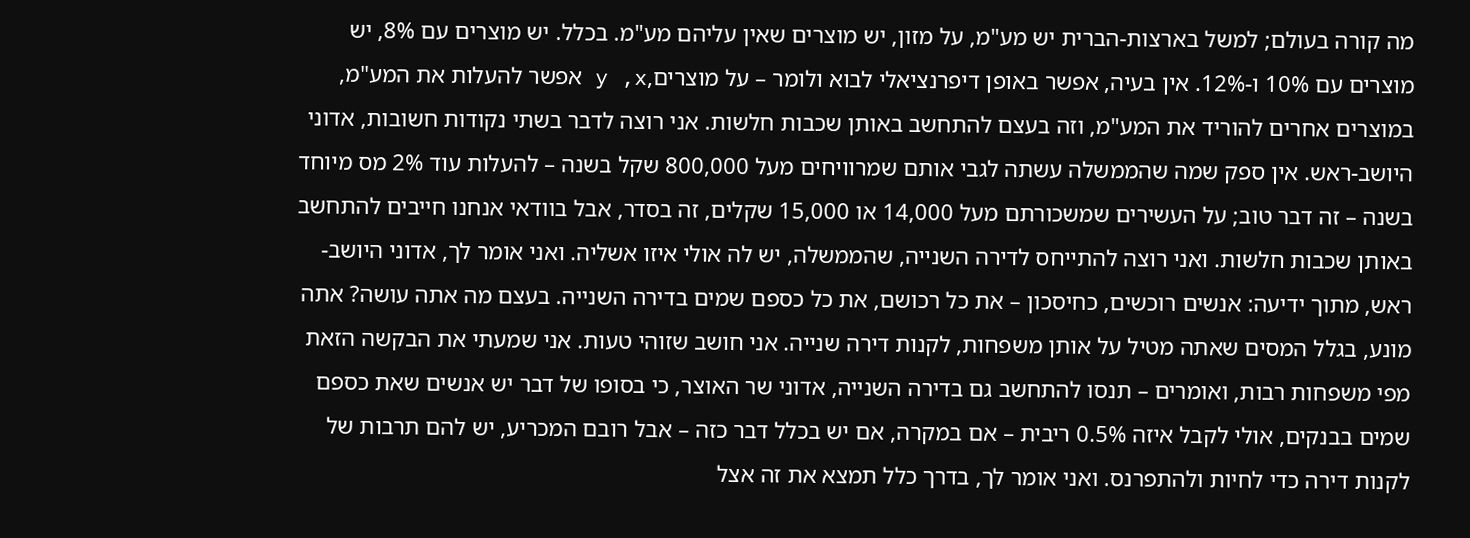מה קורה בעולם; למשל בארצות-הברית יש מע"מ, על מזון, יש מוצרים שאין עליהם מע"מ. בכלל. יש מוצרים עם 8%, יש מוצרים עם 10% ו-12%. אין בעיה, אפשר באופן דיפרנציאלי לבוא ולומר – על מוצרים,y ,x אפשר להעלות את המע"מ, במוצרים אחרים להוריד את המע"מ, וזה בעצם להתחשב באותן שכבות חלשות. אני רוצה לדבר בשתי נקודות חשובות, אדוני היושב-ראש. אין ספק שמה שהממשלה עשתה לגבי אותם שמרוויחים מעל 800,000 שקל בשנה – להעלות עוד 2% מס מיוחד בשנה – זה דבר טוב; על העשירים שמשכורתם מעל 14,000 או 15,000 שקלים, זה בסדר, אבל בוודאי אנחנו חייבים להתחשב באותן שכבות חלשות. ואני רוצה להתייחס לדירה השנייה, שהממשלה, יש לה אולי איזו אשליה. ואני אומר לך, אדוני היושב-ראש, מתוך ידיעה: אנשים רוכשים, כחיסכון – את כל רכושם, את כל כספם שמים בדירה השנייה. בעצם מה אתה עושה? אתה מונע, בגלל המסים שאתה מטיל על אותן משפחות, לקנות דירה שנייה. אני חושב שזוהי טעות. אני שמעתי את הבקשה הזאת מפי משפחות רבות, ואומרים – תנסו להתחשב גם בדירה השנייה, אדוני שר האוצר, כי בסופו של דבר יש אנשים שאת כספם שמים בבנקים, אולי לקבל איזה 0.5% ריבית – אם במקרה, אם יש בכלל דבר כזה – אבל רובם המכריע, יש להם תרבות של לקנות דירה כדי לחיות ולהתפרנס. ואני אומר לך, בדרך כלל תמצא את זה אצל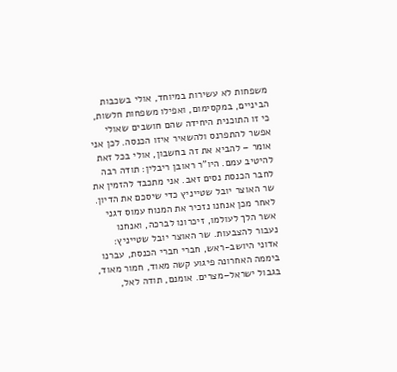משפחות לא עשירות במיוחד, אולי בשכבות הביניים, במקסימום, ואפילו משפחות חלשות, כי זו התוכנית היחידה שהם חושבים שאולי אפשר להתפרנס ולהשאיר איזו הכנסה. לכן אני אומר – להביא את זה בחשבון, אולי בכל זאת להיטיב עמם. היו"ר ראובן ריבלין: תודה רבה לחבר הכנסת נסים זאב. אני מתכבד להזמין את שר האוצר יובל שטייניץ כדי שיסכם את הדיון. לאחר מכן אנחנו נזכיר את המנוח עמוס דגני אשר הלך לעולמו, זיכרונו לברכה, ואנחנו נעבור להצבעות. שר האוצר יובל שטייניץ: אדוני היושב-ראש, חברי חברי הכנסת, עברנו ביממה האחרונה פיגוע קשה מאוד, חמור מאוד, בגבול ישראל–מצרים. אומנם, תודה לאל,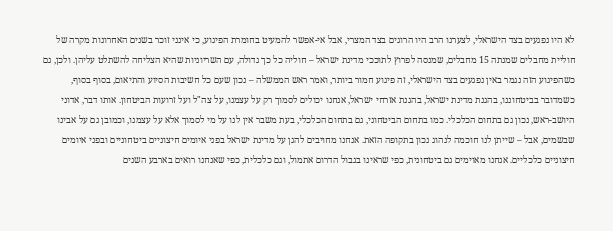לא היו נפגעים בצד הישראלי, לצערנו הרב היו הרוגים בצד המצרי, אבל אי-אפשר להמעיט בחומרת הפיגוע, כי אינני זוכר בשנים האחרונות מקרה של חוליית מחבלים שמנתה 15 מחבלים, שמנסה לפרוץ לתוככי מדינת ישראל – חוליה כל כך גדולה, עם השריוניות שהיא הצליחה להשתלט עליהן. ולכן, גם כשהפיגוע הזה נגמר באין נפגעים בצד הישראלי, זה פיגוע חמור ביותר, ואמר ראש הממשלה – נכון שעם כל חשיבות הסיוע והתיאום, בסוף בסוף, כשמדובר בביטחוננו, בהגנת מדינת ישראל, בהגנת אזרחי ישראל, אנחנו יכולים לסמוך רק על עצמנו, על צה"ל ועל זרועות הביטחון. אותו דבר, אדוני היושב-ראש, נכון גם בתחום הכלכלי. כמו בתחום הביטחוני, גם בתחום הכלכלי, בעת משבר אין לנו על מי לסמוך אלא על עצמנו, וכמובן גם על אבינו שבשמים, אבל – שייתן לנו חוכמה לנהוג נכון בתקופה הזאת. אנחנו מחויבים להגן על מדינת ישראל בפני איומים חיצוניים ביטחוניים ובפני איומים חיצוניים כלכליים. אנחנו מאוימים גם ביטחונית, כפי שראינו בגבול הדרום אתמול, וגם כלכלית, כפי שאנחנו רואים בארבע השנים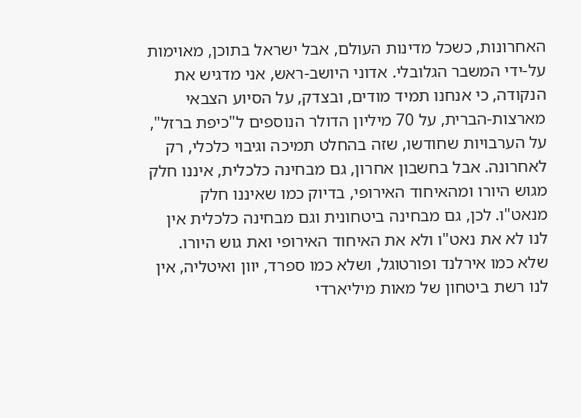האחרונות, כשכל מדינות העולם, אבל ישראל בתוכן, מאוימות על-ידי המשבר הגלובלי. אדוני היושב-ראש, אני מדגיש את הנקודה, כי אנחנו תמיד מודים, ובצדק, על הסיוע הצבאי מארצות-הברית, על 70 מיליון הדולר הנוספים ל"כיפת ברזל", על הערבויות שחודשו, שזה בהחלט תמיכה וגיבוי כלכלי, רק לאחרונה. אבל בחשבון אחרון, גם מבחינה כלכלית, איננו חלק מגוש היורו ומהאיחוד האירופי, בדיוק כמו שאיננו חלק מנאט"ו. לכן, גם מבחינה ביטחונית וגם מבחינה כלכלית אין לנו לא את נאט"ו ולא את האיחוד האירופי ואת גוש היורו. שלא כמו אירלנד ופורטוגל, ושלא כמו ספרד, יוון ואיטליה, אין לנו רשת ביטחון של מאות מיליארדי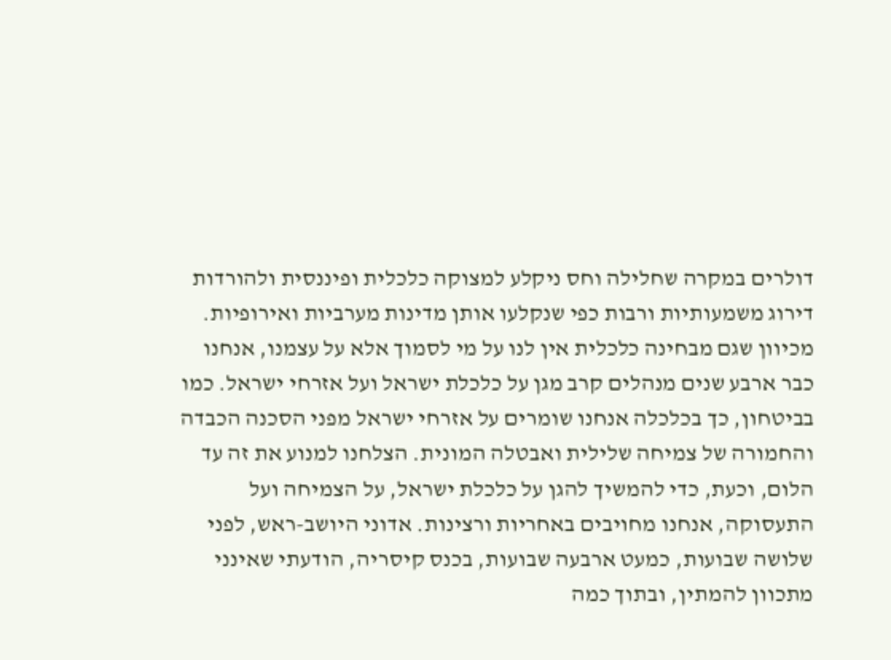דולרים במקרה שחלילה וחס ניקלע למצוקה כלכלית ופיננסית ולהורדות דירוג משמעותיות ורבות כפי שנקלעו אותן מדינות מערביות ואירופיות. מכיוון שגם מבחינה כלכלית אין לנו על מי לסמוך אלא על עצמנו, אנחנו כבר ארבע שנים מנהלים קרב מגן על כלכלת ישראל ועל אזרחי ישראל. כמו בביטחון, כך בכלכלה אנחנו שומרים על אזרחי ישראל מפני הסכנה הכבדה והחמורה של צמיחה שלילית ואבטלה המונית. הצלחנו למנוע את זה עד הלום, וכעת, כדי להמשיך להגן על כלכלת ישראל, על הצמיחה ועל התעסוקה, אנחנו מחויבים באחריות ורצינות. אדוני היושב-ראש, לפני שלושה שבועות, כמעט ארבעה שבועות, בכנס קיסריה, הודעתי שאינני מתכוון להמתין, ובתוך כמה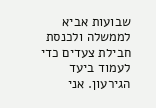שבועות אביא לממשלה ולכנסת חבילת צעדים כדי לעמוד ביעד הגירעון. אני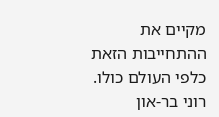מקיים את ההתחייבות הזאת כלפי העולם כולו. רוני בר-און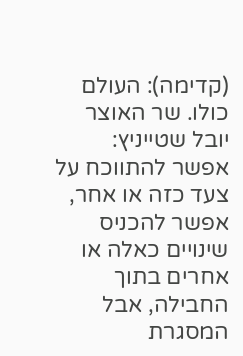(קדימה): העולם כולו. שר האוצר יובל שטייניץ: אפשר להתווכח על צעד כזה או אחר, אפשר להכניס שינויים כאלה או אחרים בתוך החבילה, אבל המסגרת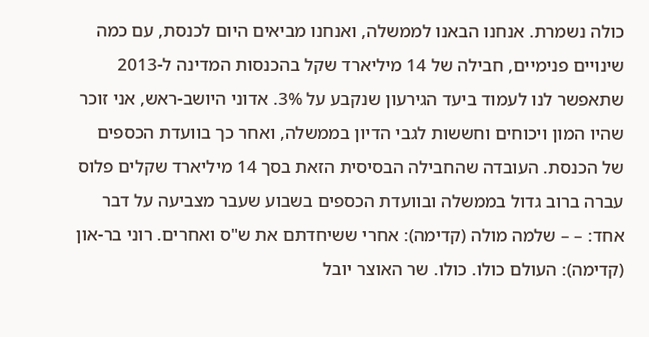כולה נשמרת. אנחנו הבאנו לממשלה, ואנחנו מביאים היום לכנסת, עם כמה שינויים פנימיים, חבילה של 14 מיליארד שקל בהכנסות המדינה ל-2013 שתאפשר לנו לעמוד ביעד הגירעון שנקבע על 3%. אדוני היושב-ראש, אני זוכר שהיו המון ויכוחים וחששות לגבי הדיון בממשלה, ואחר כך בוועדת הכספים של הכנסת. העובדה שהחבילה הבסיסית הזאת בסך 14 מיליארד שקלים פלוס עברה ברוב גדול בממשלה ובוועדת הכספים בשבוע שעבר מצביעה על דבר אחד: – – שלמה מולה (קדימה): אחרי ששיחדתם את ש"ס ואחרים. רוני בר-און (קדימה): העולם כולו. כולו. שר האוצר יובל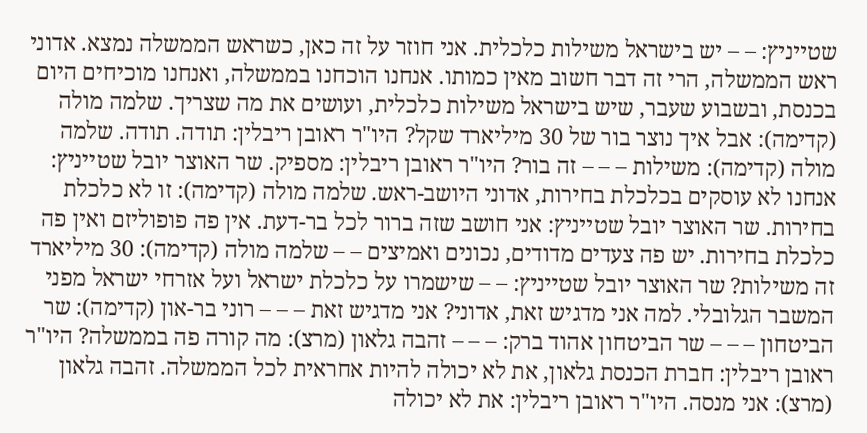שטייניץ: – – יש בישראל משילות כלכלית. אני חוזר על זה כאן, כשראש הממשלה נמצא. אדוני ראש הממשלה, הרי זה דבר חשוב מאין כמותו. אנחנו הוכחנו בממשלה, ואנחנו מוכיחים היום בכנסת, ובשבוע שעבר, שיש בישראל משילות כלכלית, ועושים את מה שצריך. שלמה מולה (קדימה): אבל איך נוצר בור של 30 מיליארד שקל? היו"ר ראובן ריבלין: תודה. תודה. שלמה מולה (קדימה): משילות – – – זה בור? היו"ר ראובן ריבלין: מספיק. שר האוצר יובל שטייניץ: אנחנו לא עוסקים בכלכלת בחירות, אדוני היושב-ראש. שלמה מולה (קדימה): זו לא כלכלת בחירות. שר האוצר יובל שטייניץ: אני חושב שזה ברור לכל בר-דעת. אין פה פופוליזם ואין פה כלכלת בחירות. יש פה צעדים מדודים, נכונים ואמיצים – – שלמה מולה (קדימה): 30 מיליארד זה משילות? שר האוצר יובל שטייניץ: – – שישמרו על כלכלת ישראל ועל אזרחי ישראל מפני המשבר הגלובלי. למה אני מדגיש זאת, אדוני? אני מדגיש זאת – – – רוני בר-און (קדימה): שר הביטחון – – – שר הביטחון אהוד ברק: – – – זהבה גלאון (מרצ): מה קורה פה בממשלה? היו"ר ראובן ריבלין: חברת הכנסת גלאון, את לא יכולה להיות אחראית לכל הממשלה. זהבה גלאון (מרצ): אני מנסה. היו"ר ראובן ריבלין: את לא יכולה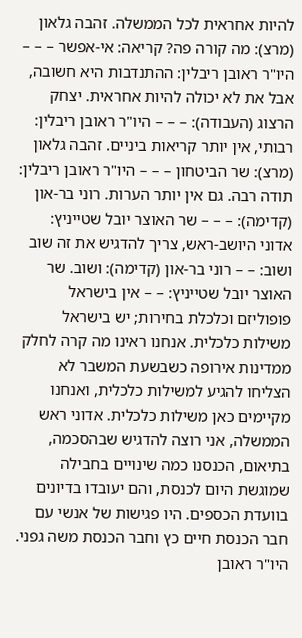להיות אחראית לכל הממשלה. זהבה גלאון (מרצ): מה קורה פה? קריאה: אי-אפשר – – – היו"ר ראובן ריבלין: ההתנדבות היא חשובה, אבל את לא יכולה להיות אחראית. יצחק הרצוג (העבודה): – – – היו"ר ראובן ריבלין: רבותי, אין יותר קריאות ביניים. זהבה גלאון (מרצ): שר הביטחון – – – היו"ר ראובן ריבלין: תודה רבה. גם אין יותר הערות. רוני בר-און (קדימה): – – – שר האוצר יובל שטייניץ: אדוני היושב-ראש, צריך להדגיש את זה שוב ושוב: – – רוני בר-און (קדימה): ושוב. שר האוצר יובל שטייניץ: – – אין בישראל פופוליזם וכלכלת בחירות; יש בישראל משילות כלכלית. אנחנו ראינו מה קרה לחלק ממדינות אירופה כשבשעת המשבר לא הצליחו להגיע למשילות כלכלית, ואנחנו מקיימים כאן משילות כלכלית. אדוני ראש הממשלה, אני רוצה להדגיש שבהסכמה, בתיאום, הכנסנו כמה שינויים בחבילה שמוגשת היום לכנסת, והם יעובדו בדיונים בוועדת הכספים. היו פגישות של אנשי עם חבר הכנסת חיים כץ וחבר הכנסת משה גפני. היו"ר ראובן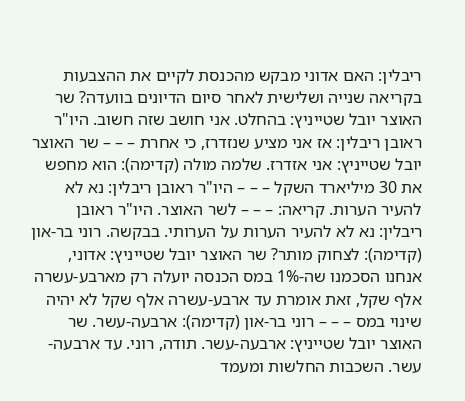ריבלין: האם אדוני מבקש מהכנסת לקיים את ההצבעות בקריאה שנייה ושלישית לאחר סיום הדיונים בוועדה? שר האוצר יובל שטייניץ: בהחלט. אני חושב שזה חשוב. היו"ר ראובן ריבלין: אז אני מציע שנזדרז, כי אחרת – – – שר האוצר יובל שטייניץ: אני אזדרז. שלמה מולה (קדימה): הוא מחפש את 30 מיליארד השקל – – – היו"ר ראובן ריבלין: נא לא להעיר הערות. קריאה: – – – לשר האוצר. היו"ר ראובן ריבלין: נא לא להעיר הערות על הערותי. בבקשה. רוני בר-און (קדימה): לצחוק מותר? שר האוצר יובל שטייניץ: אדוני, אנחנו הסכמנו שה-1% במס הכנסה יועלה רק מארבע-עשרה אלף שקל, זאת אומרת עד ארבע-עשרה אלף שקל לא יהיה שינוי במס – – – רוני בר-און (קדימה): ארבעה-עשר. שר האוצר יובל שטייניץ: ארבעה-עשר. תודה, רוני. עד ארבעה-עשר. השכבות החלשות ומעמד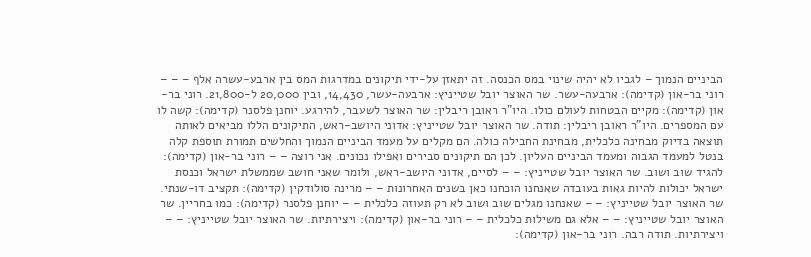הביניים הנמוך – לגביו לא יהיה שינוי במס הכנסה. זה יתאזן על-ידי תיקונים במדרגות המס בין ארבע-עשרה אלף – – – רוני בר-און (קדימה): ארבעה-עשר. שר האוצר יובל שטייניץ: ארבעה-עשר, 14,430, ובין 20,000 ל-21,800. רוני בר-און (קדימה): מקיים הבטחות לעולם כולו. היו"ר ראובן ריבלין: שר האוצר לשעבר, להירגע. יוחנן פלסנר (קדימה): קשה לו עם המספרים. היו"ר ראובן ריבלין: תודה. שר האוצר יובל שטייניץ: אדוני היושב-ראש, התיקונים הללו מביאים לאותה תוצאה בדיוק מבחינה כלכלית, מבחינת החבילה כולה. הם מקלים על מעמד הביניים הנמוך והחלשים תמורת תוספת קלה בנטל למעמד הגבוה ומעמד הביניים העליון. לכן הם תיקונים סבירים ואפילו נכונים. אני רוצה – – רוני בר-און (קדימה): להגיד שוב ושוב. שר האוצר יובל שטייניץ: – – לסיים, אדוני היושב-ראש, ולומר שאני חושב שממשלת ישראל וכנסת ישראל יכולות להיות גאות בעובדה שאנחנו הוכחנו כאן בשנים האחרונות – – מרינה סולודקין (קדימה): תקציב דו-שנתי. שר האוצר יובל שטייניץ: – – שאנחנו מגלים שוב ושוב לא רק תעוזה כלכלית – – יוחנן פלסנר (קדימה): כמו בחריין. שר האוצר יובל שטייניץ: – – אלא גם משילות כלכלית – – רוני בר-און (קדימה): ויצירתיות. שר האוצר יובל שטייניץ: – – ויצירתיות. תודה רבה. רוני בר-און (קדימה):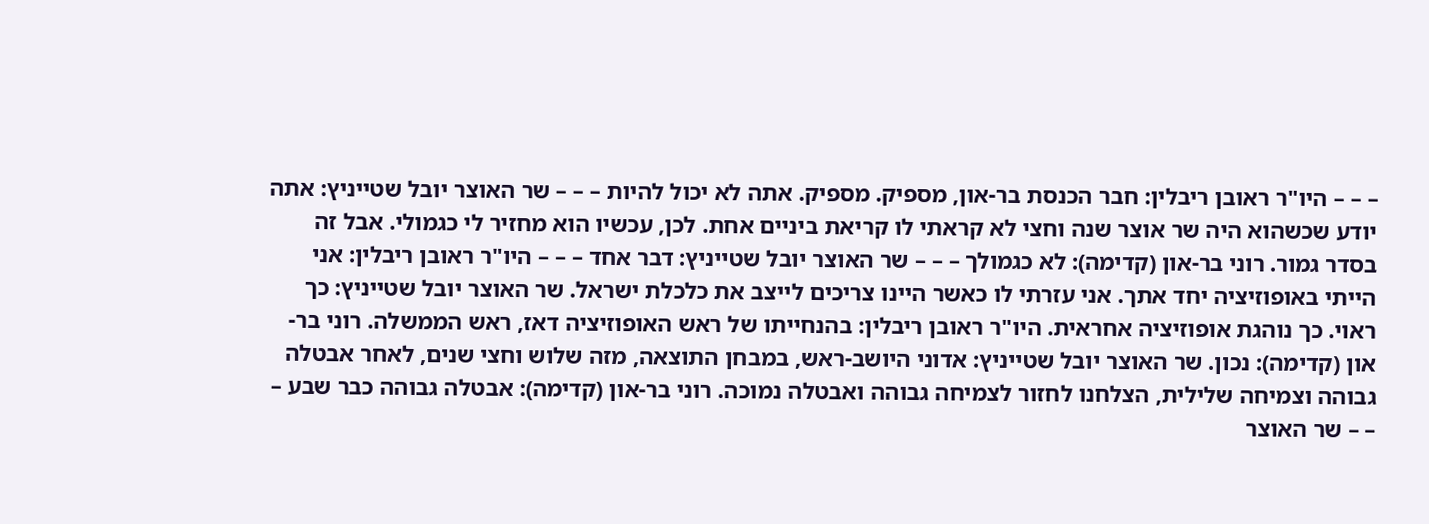– – – היו"ר ראובן ריבלין: חבר הכנסת בר-און, מספיק. מספיק. אתה לא יכול להיות – – – שר האוצר יובל שטייניץ: אתה יודע שכשהוא היה שר אוצר שנה וחצי לא קראתי לו קריאת ביניים אחת. לכן, עכשיו הוא מחזיר לי כגמולי. אבל זה בסדר גמור. רוני בר-און (קדימה): לא כגמולך – – – שר האוצר יובל שטייניץ: דבר אחד – – – היו"ר ראובן ריבלין: אני הייתי באופוזיציה יחד אתך. אני עזרתי לו כאשר היינו צריכים לייצב את כלכלת ישראל. שר האוצר יובל שטייניץ: כך ראוי. כך נוהגת אופוזיציה אחראית. היו"ר ראובן ריבלין: בהנחייתו של ראש האופוזיציה דאז, ראש הממשלה. רוני בר-און (קדימה): נכון. שר האוצר יובל שטייניץ: אדוני היושב-ראש, במבחן התוצאה, מזה שלוש וחצי שנים, לאחר אבטלה גבוהה וצמיחה שלילית, הצלחנו לחזור לצמיחה גבוהה ואבטלה נמוכה. רוני בר-און (קדימה): אבטלה גבוהה כבר שבע – – – שר האוצר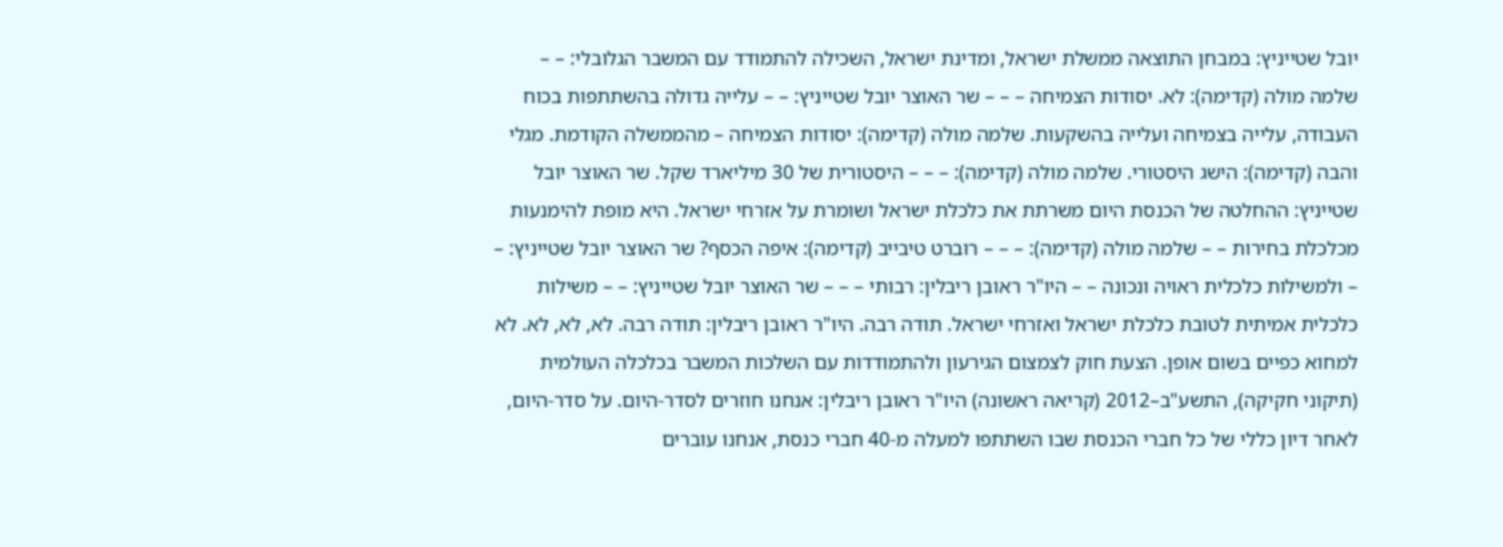יובל שטייניץ: במבחן התוצאה ממשלת ישראל, ומדינת ישראל, השכילה להתמודד עם המשבר הגלובלי: – – שלמה מולה (קדימה): לא. יסודות הצמיחה – – – שר האוצר יובל שטייניץ: – – עלייה גדולה בהשתתפות בכוח העבודה, עלייה בצמיחה ועלייה בהשקעות. שלמה מולה (קדימה): יסודות הצמיחה – מהממשלה הקודמת. מגלי והבה (קדימה): הישג היסטורי. שלמה מולה (קדימה): – – – היסטורית של 30 מיליארד שקל. שר האוצר יובל שטייניץ: ההחלטה של הכנסת היום משרתת את כלכלת ישראל ושומרת על אזרחי ישראל. היא מופת להימנעות מכלכלת בחירות – – שלמה מולה (קדימה): – – – רוברט טיבייב (קדימה): איפה הכסף? שר האוצר יובל שטייניץ: – – ולמשילות כלכלית ראויה ונכונה – – היו"ר ראובן ריבלין: רבותי – – – שר האוצר יובל שטייניץ: – – משילות כלכלית אמיתית לטובת כלכלת ישראל ואזרחי ישראל. תודה רבה. היו"ר ראובן ריבלין: תודה רבה. לא, לא, לא. לא למחוא כפיים בשום אופן. הצעת חוק לצמצום הגירעון ולהתמודדות עם השלכות המשבר בכלכלה העולמית (תיקוני חקיקה), התשע"ב–2012 (קריאה ראשונה) היו"ר ראובן ריבלין: אנחנו חוזרים לסדר-היום. על סדר-היום, לאחר דיון כללי של כל חברי הכנסת שבו השתתפו למעלה מ-40 חברי כנסת, אנחנו עוברים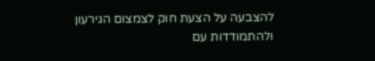להצבעה על הצעת חוק לצמצום הגירעון ולהתמודדות עם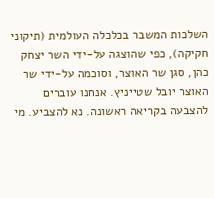השלכות המשבר בכלכלה העולמית (תיקוני חקיקה), כפי שהוצגה על-ידי השר יצחק כהן, סגן שר האוצר, וסוכמה על-ידי שר האוצר יובל שטייניץ. אנחנו עוברים להצבעה בקריאה ראשונה. נא להצביע. מי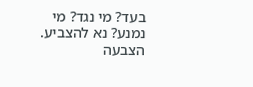בעד? מי נגד? מי נמנע? נא להצביע. הצבעה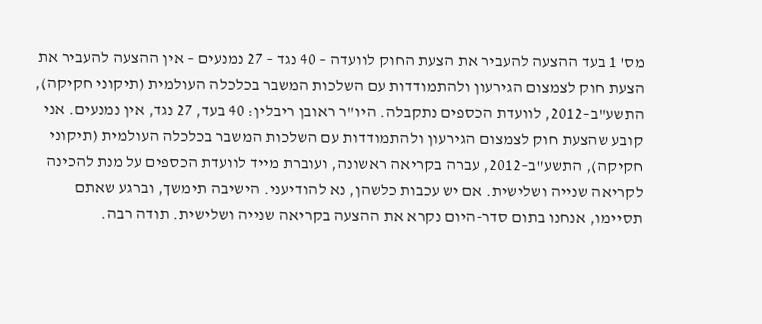מס' 1 בעד ההצעה להעביר את הצעת החוק לוועדה – 40 נגד – 27 נמנעים – אין ההצעה להעביר את הצעת חוק לצמצום הגירעון ולהתמודדות עם השלכות המשבר בכלכלה העולמית (תיקוני חקיקה), התשע"ב–2012, לוועדת הכספים נתקבלה. היו"ר ראובן ריבלין: 40 בעד, 27 נגד, אין נמנעים. אני קובע שהצעת חוק לצמצום הגירעון ולהתמודדות עם השלכות המשבר בכלכלה העולמית (תיקוני חקיקה), התשע"ב–2012, עברה בקריאה ראשונה, ועוברת מייד לוועדת הכספים על מנת להכינה לקריאה שנייה ושלישית. אם יש עכבות כלשהן, נא להודיעני. הישיבה תימשך, וברגע שאתם תסיימו, אנחנו בתום סדר-היום נקרא את ההצעה בקריאה שנייה ושלישית. תודה רבה.